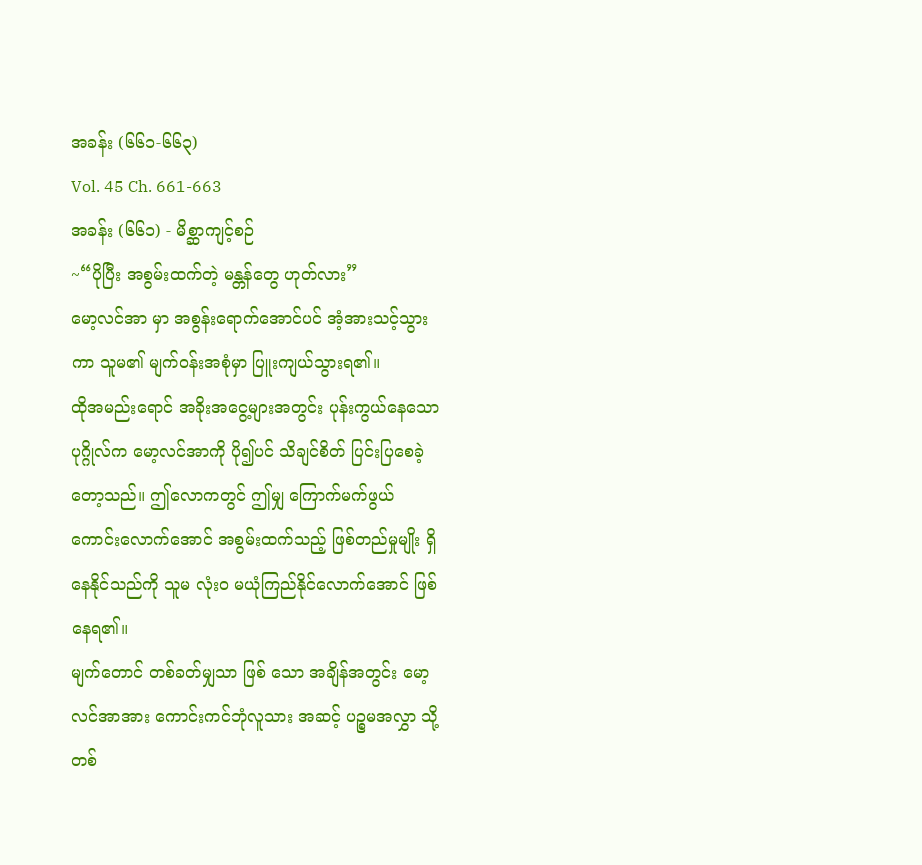အခန်း (၆၆၁-၆၆၃)
Vol. 45 Ch. 661-663
အခန်း (၆၆၁) - မိစ္ဆာကျင့်စဉ်
~“ပိုပြီး အစွမ်းထက်တဲ့ မန္တန်တွေ ဟုတ်လား”
မော့လင်အာ မှာ အစွန်းရောက်အောင်ပင် အံ့အားသင့်သွားကာ သူမ၏ မျက်ဝန်းအစုံမှာ ပြူးကျယ်သွားရ၏။
ထိုအမည်းရောင် အခိုးအငွေ့များအတွင်း ပုန်းကွယ်နေသော ပုဂ္ဂိုလ်က မော့လင်အာကို ပို၍ပင် သိချင်စိတ် ပြင်းပြစေခဲ့တော့သည်။ ဤလောကတွင် ဤမျှ ကြောက်မက်ဖွယ် ကောင်းလောက်အောင် အစွမ်းထက်သည့် ဖြစ်တည်မှုမျိုး ရှိနေနိုင်သည်ကို သူမ လုံးဝ မယုံကြည်နိုင်လောက်အောင် ဖြစ်နေရ၏။
မျက်တောင် တစ်ခတ်မျှသာ ဖြစ် သော အချိန်အတွင်း မော့လင်အာအား ကောင်းကင်ဘုံလူသား အဆင့် ပဉ္စမအလွှာ သို့ တစ်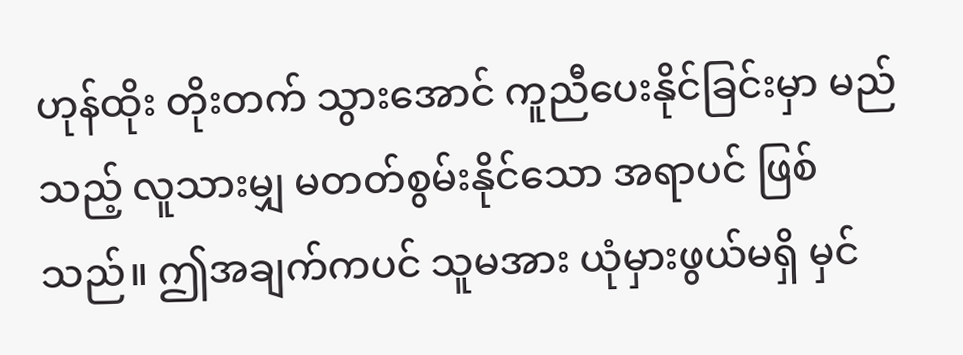ဟုန်ထိုး တိုးတက် သွားအောင် ကူညီပေးနိုင်ခြင်းမှာ မည်သည့် လူသားမျှ မတတ်စွမ်းနိုင်သော အရာပင် ဖြစ်သည်။ ဤအချက်ကပင် သူမအား ယုံမှားဖွယ်မရှိ မှင်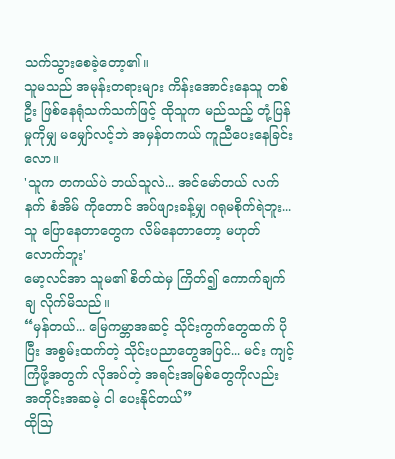သက်သွားစေခဲ့တော့၏။
သူမသည် အမုန်းတရားများ ကိန်းအောင်းနေသူ တစ်ဦး ဖြစ်နေရုံသက်သက်ဖြင့် ထိုသူက မည်သည့် တုံ့ပြန်မှုကိုမျှ မမျှော်လင့်ဘဲ အမှန်တကယ် ကူညီပေးနေခြင်းလော။
'သူက တကယ်ပဲ ဘယ်သူလဲ... အင်မော်တယ် လက်နက် စံအိမ် ကိုတောင် အပ်ဖျားခန့်မျှ ဂရုမစိုက်ရဲဘူး... သူ ပြောနေတာတွေက လိမ်နေတာတော့ မဟုတ်လောက်ဘူး'
မော့လင်အာ သူမ၏ စိတ်ထဲမှ ကြိတ်၍ ကောက်ချက်ချ လိုက်မိသည်။
“မှန်တယ်... မြေကမ္ဘာအဆင့် သိုင်းကွက်တွေထက် ပိုပြီး အစွမ်းထက်တဲ့ သိုင်းပညာတွေအပြင်... မင်း ကျင့်ကြံဖို့အတွက် လိုအပ်တဲ့ အရင်းအမြစ်တွေကိုလည်း အတိုင်းအဆမဲ့ ငါ ပေးနိုင်တယ်”
ထိုသြ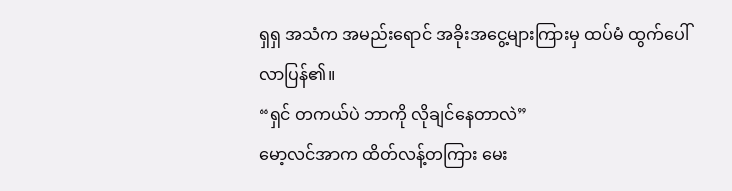ရှရှ အသံက အမည်းရောင် အခိုးအငွေ့များကြားမှ ထပ်မံ ထွက်ပေါ်လာပြန်၏။
“ရှင် တကယ်ပဲ ဘာကို လိုချင်နေတာလဲ”
မော့လင်အာက ထိတ်လန့်တကြား မေး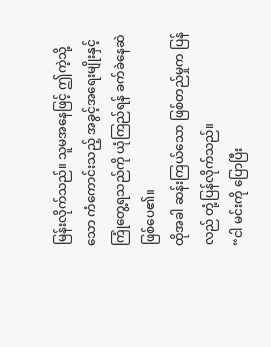မြန်းလိုက်သည်။ သူမအနေဖြင့် ဤကဲ့သို့သော ကံကောင်းသည့် အခွင့်အရေးမျိုးနှင့် ကြုံတွေ့ရသည်ကို ယုံကြည်ရန် ခက်ခဲနေဆဲ ဖြစ်ပေ၏။
ထိုအခါ ဆန်းကြယ်သော ဖြစ်တည်မှုက ပြန်လည် တုံ့ပြန်လိုက်သည်။
“ငါ မင်းကို ပြောပြီး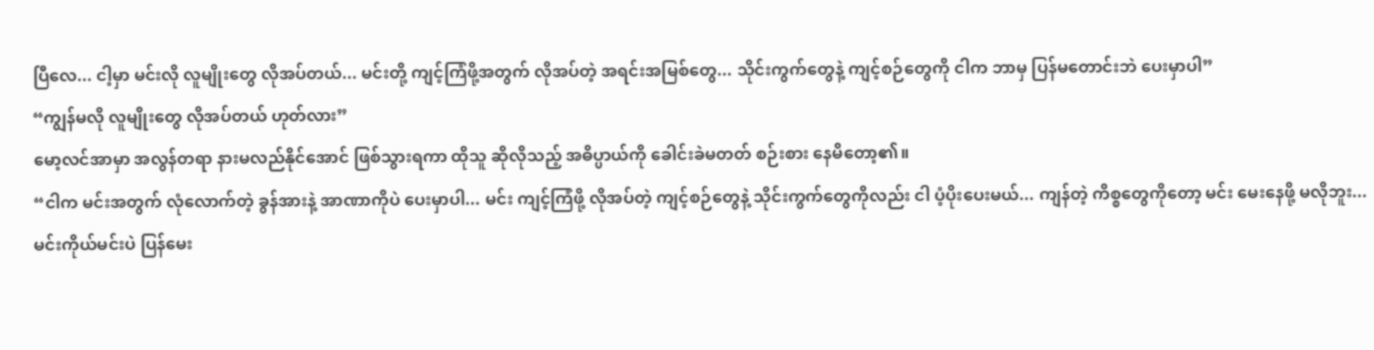ပြီလေ... ငါ့မှာ မင်းလို လူမျိုးတွေ လိုအပ်တယ်... မင်းတို့ ကျင့်ကြံဖို့အတွက် လိုအပ်တဲ့ အရင်းအမြစ်တွေ... သိုင်းကွက်တွေနဲ့ ကျင့်စဉ်တွေကို ငါက ဘာမှ ပြန်မတောင်းဘဲ ပေးမှာပါ”
“ကျွန်မလို လူမျိုးတွေ လိုအပ်တယ် ဟုတ်လား”
မော့လင်အာမှာ အလွန်တရာ နားမလည်နိုင်အောင် ဖြစ်သွားရကာ ထိုသူ ဆိုလိုသည့် အဓိပ္ပာယ်ကို ခေါင်းခဲမတတ် စဉ်းစား နေမိတော့၏။
“ငါက မင်းအတွက် လုံလောက်တဲ့ ခွန်အားနဲ့ အာဏာကိုပဲ ပေးမှာပါ... မင်း ကျင့်ကြံဖို့ လိုအပ်တဲ့ ကျင့်စဉ်တွေနဲ့ သိုင်းကွက်တွေကိုလည်း ငါ ပံ့ပိုးပေးမယ်... ကျန်တဲ့ ကိစ္စတွေကိုတော့ မင်း မေးနေဖို့ မလိုဘူး... မင်းကိုယ်မင်းပဲ ပြန်မေး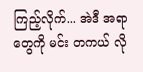ကြည့်လိုက်... အဲဒီ အရာတွေကို မင်း တကယ် လို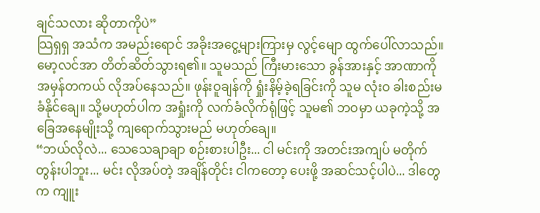ချင်သလား ဆိုတာကိုပဲ”
သြရှရှ အသံက အမည်းရောင် အခိုးအငွေ့များကြားမှ လွင့်မျော ထွက်ပေါ်လာသည်။
မော့လင်အာ တိတ်ဆိတ်သွားရ၏။ သူမသည် ကြီးမားသော ခွန်အားနှင့် အာဏာကို အမှန်တကယ် လိုအပ်နေသည်။ ဖုန်းဝူချန်ကို ရှုံးနိမ့်ခဲ့ရခြင်းကို သူမ လုံးဝ ခါးစည်းမခံနိုင်ချေ။ သို့မဟုတ်ပါက အရှုံးကို လက်ခံလိုက်ရုံဖြင့် သူမ၏ ဘဝမှာ ယခုကဲ့သို့ အခြေအနေမျိုးသို့ ကျရောက်သွားမည် မဟုတ်ချေ။
“ဘယ်လိုလဲ... သေသေချာချာ စဉ်းစားပါဦး... ငါ မင်းကို အတင်းအကျပ် မတိုက်တွန်းပါဘူး... မင်း လိုအပ်တဲ့ အချိန်တိုင်း ငါကတော့ ပေးဖို့ အဆင်သင့်ပါပဲ... ဒါတွေက ကျူး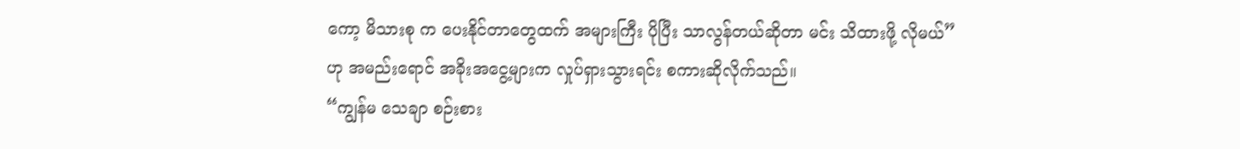ကော့ မိသားစု က ပေးနိုင်တာတွေထက် အများကြီး ပိုပြီး သာလွန်တယ်ဆိုတာ မင်း သိထားဖို့ လိုမယ်”
ဟု အမည်းရောင် အခိုးအငွေ့များက လှုပ်ရှားသွားရင်း စကားဆိုလိုက်သည်။
“ကျွန်မ သေချာ စဉ်းစား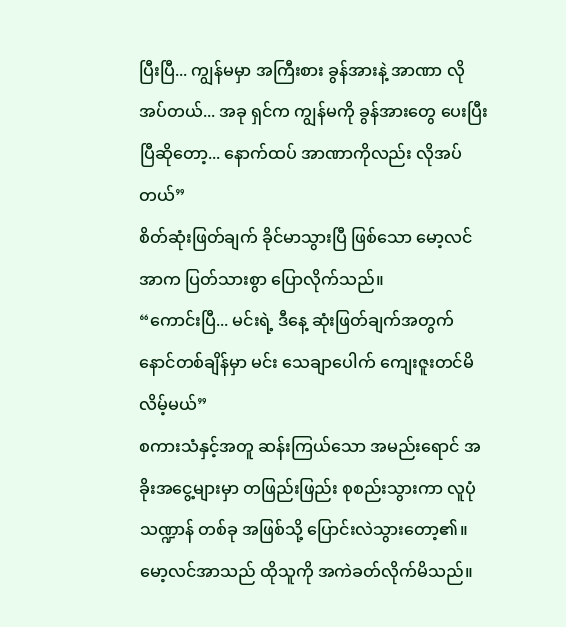ပြီးပြီ... ကျွန်မမှာ အကြီးစား ခွန်အားနဲ့ အာဏာ လိုအပ်တယ်... အခု ရှင်က ကျွန်မကို ခွန်အားတွေ ပေးပြီးပြီဆိုတော့... နောက်ထပ် အာဏာကိုလည်း လိုအပ်တယ်”
စိတ်ဆုံးဖြတ်ချက် ခိုင်မာသွားပြီ ဖြစ်သော မော့လင်အာက ပြတ်သားစွာ ပြောလိုက်သည်။
“ကောင်းပြီ... မင်းရဲ့ ဒီနေ့ ဆုံးဖြတ်ချက်အတွက် နောင်တစ်ချိန်မှာ မင်း သေချာပေါက် ကျေးဇူးတင်မိလိမ့်မယ်”
စကားသံနှင့်အတူ ဆန်းကြယ်သော အမည်းရောင် အခိုးအငွေ့များမှာ တဖြည်းဖြည်း စုစည်းသွားကာ လူပုံသဏ္ဍာန် တစ်ခု အဖြစ်သို့ ပြောင်းလဲသွားတော့၏။
မော့လင်အာသည် ထိုသူကို အကဲခတ်လိုက်မိသည်။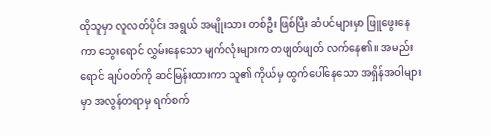ထိုသူမှာ လူလတ်ပိုင်း အရွယ် အမျိုးသား တစ်ဦး ဖြစ်ပြီး ဆံပင်များမှာ ဖြူဖွေးနေကာ သွေးရောင် လွှမ်းနေသော မျက်လုံးများက တဖျတ်ဖျတ် လက်နေ၏။ အမည်းရောင် ချပ်ဝတ်ကို ဆင်မြန်းထားကာ သူ၏ ကိုယ်မှ ထွက်ပေါ်နေသော အရှိန်အဝါများမှာ အလွန်တရာမှ ရက်စက်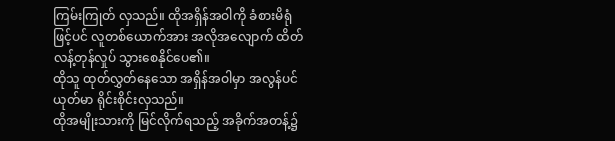ကြမ်းကြုတ် လှသည်။ ထိုအရှိန်အဝါကို ခံစားမိရုံဖြင့်ပင် လူတစ်ယောက်အား အလိုအလျောက် ထိတ်လန့်တုန်လှုပ် သွားစေနိုင်ပေ၏။
ထိုသူ ထုတ်လွှတ်နေသော အရှိန်အဝါမှာ အလွန်ပင် ယုတ်မာ ရိုင်းစိုင်းလှသည်။
ထိုအမျိုးသားကို မြင်လိုက်ရသည့် အခိုက်အတန့်၌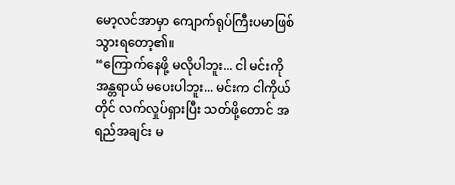မော့လင်အာမှာ ကျောက်ရုပ်ကြီးပမာဖြစ် သွားရတော့၏။
“ကြောက်နေဖို့ မလိုပါဘူး... ငါ မင်းကို အန္တရာယ် မပေးပါဘူး... မင်းက ငါကိုယ်တိုင် လက်လှုပ်ရှားပြီး သတ်ဖို့တောင် အရည်အချင်း မ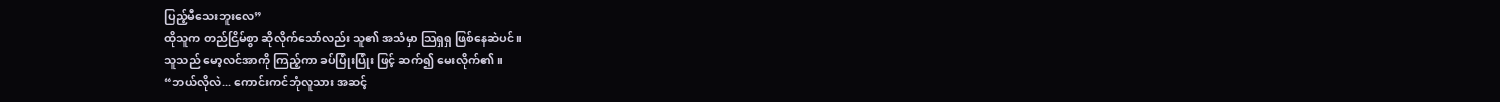ပြည့်မီသေးဘူးလေ”
ထိုသူက တည်ငြိမ်စွာ ဆိုလိုက်သော်လည်း သူ၏ အသံမှာ သြရှရှ ဖြစ်နေဆဲပင်။
သူသည် မော့လင်အာကို ကြည့်ကာ ခပ်ပြုံးပြုံး ဖြင့် ဆက်၍ မေးလိုက်၏။
“ဘယ်လိုလဲ... ကောင်းကင်ဘုံလူသား အဆင့်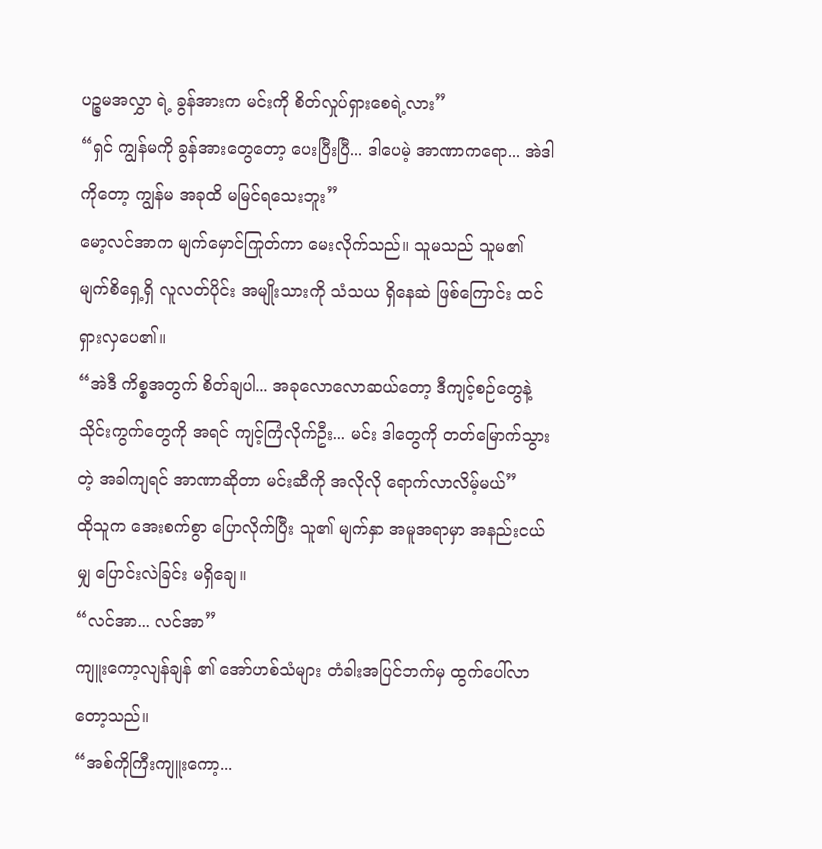ပဉ္စမအလွှာ ရဲ့ ခွန်အားက မင်းကို စိတ်လှုပ်ရှားစေရဲ့လား”
“ရှင် ကျွန်မကို ခွန်အားတွေတော့ ပေးပြီးပြီ... ဒါပေမဲ့ အာဏာကရော... အဲဒါကိုတော့ ကျွန်မ အခုထိ မမြင်ရသေးဘူး”
မော့လင်အာက မျက်မှောင်ကြုတ်ကာ မေးလိုက်သည်။ သူမသည် သူမ၏ မျက်စိရှေ့ရှိ လူလတ်ပိုင်း အမျိုးသားကို သံသယ ရှိနေဆဲ ဖြစ်ကြောင်း ထင်ရှားလှပေ၏။
“အဲဒီ ကိစ္စအတွက် စိတ်ချပါ... အခုလောလောဆယ်တော့ ဒီကျင့်စဉ်တွေနဲ့ သိုင်းကွက်တွေကို အရင် ကျင့်ကြံလိုက်ဦး... မင်း ဒါတွေကို တတ်မြောက်သွားတဲ့ အခါကျရင် အာဏာဆိုတာ မင်းဆီကို အလိုလို ရောက်လာလိမ့်မယ်”
ထိုသူက အေးစက်စွာ ပြောလိုက်ပြီး သူ၏ မျက်နှာ အမူအရာမှာ အနည်းငယ်မျှ ပြောင်းလဲခြင်း မရှိချေ။
“လင်အာ... လင်အာ”
ကျူးကော့လျန်ချန် ၏ အော်ဟစ်သံများ တံခါးအပြင်ဘက်မှ ထွက်ပေါ်လာတော့သည်။
“အစ်ကိုကြီးကျူးကော့...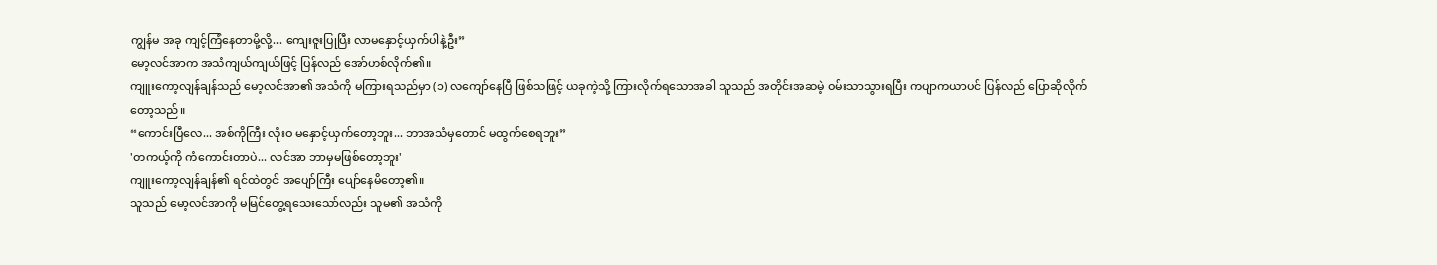ကျွန်မ အခု ကျင့်ကြံနေတာမို့လို့... ကျေးဇူးပြုပြီး လာမနှောင့်ယှက်ပါနဲ့ဦး”
မော့လင်အာက အသံကျယ်ကျယ်ဖြင့် ပြန်လည် အော်ဟစ်လိုက်၏။
ကျူးကော့လျန်ချန်သည် မော့လင်အာ၏ အသံကို မကြားရသည်မှာ (၁) လကျော်နေပြီ ဖြစ်သဖြင့် ယခုကဲ့သို့ ကြားလိုက်ရသောအခါ သူသည် အတိုင်းအဆမဲ့ ဝမ်းသာသွားရပြီး ကပျာကယာပင် ပြန်လည် ပြောဆိုလိုက်တော့သည်။
“ကောင်းပြီလေ... အစ်ကိုကြီး လုံးဝ မနှောင့်ယှက်တော့ဘူး... ဘာအသံမှတောင် မထွက်စေရဘူး”
'တကယ့်ကို ကံကောင်းတာပဲ... လင်အာ ဘာမှမဖြစ်တော့ဘူး'
ကျူးကော့လျန်ချန်၏ ရင်ထဲတွင် အပျော်ကြီး ပျော်နေမိတော့၏။
သူသည် မော့လင်အာကို မမြင်တွေ့ရသေးသော်လည်း သူမ၏ အသံကို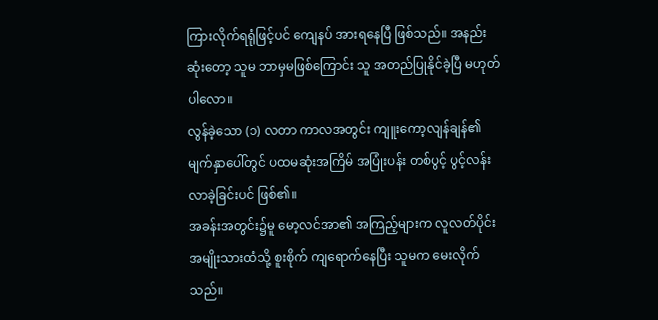ကြားလိုက်ရရုံဖြင့်ပင် ကျေနပ် အားရနေပြီ ဖြစ်သည်။ အနည်းဆုံးတော့ သူမ ဘာမှမဖြစ်ကြောင်း သူ အတည်ပြုနိုင်ခဲ့ပြီ မဟုတ်ပါလော။
လွန်ခဲ့သော (၁) လတာ ကာလအတွင်း ကျူးကော့လျန်ချန်၏ မျက်နှာပေါ်တွင် ပထမဆုံးအကြိမ် အပြုံးပန်း တစ်ပွင့် ပွင့်လန်းလာခဲ့ခြင်းပင် ဖြစ်၏။
အခန်းအတွင်း၌မူ မော့လင်အာ၏ အကြည့်များက လူလတ်ပိုင်း အမျိုးသားထံသို့ စူးစိုက် ကျရောက်နေပြီး သူမက မေးလိုက်သည်။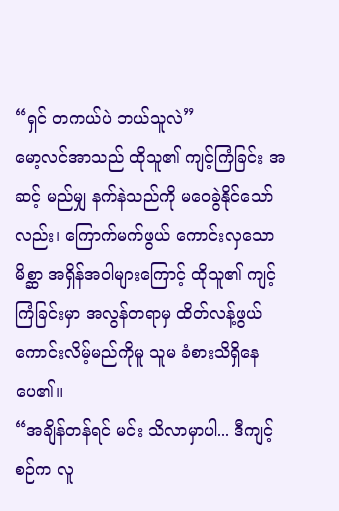“ရှင် တကယ်ပဲ ဘယ်သူလဲ”
မော့လင်အာသည် ထိုသူ၏ ကျင့်ကြံခြင်း အဆင့် မည်မျှ နက်နဲသည်ကို မဝေခွဲနိုင်သော်လည်း၊ ကြောက်မက်ဖွယ် ကောင်းလှသော မိစ္ဆာ အရှိန်အဝါများကြောင့် ထိုသူ၏ ကျင့်ကြံခြင်းမှာ အလွန်တရာမှ ထိတ်လန့်ဖွယ် ကောင်းလိမ့်မည်ကိုမူ သူမ ခံစားသိရှိနေပေ၏။
“အချိန်တန်ရင် မင်း သိလာမှာပါ... ဒီကျင့်စဉ်က လူ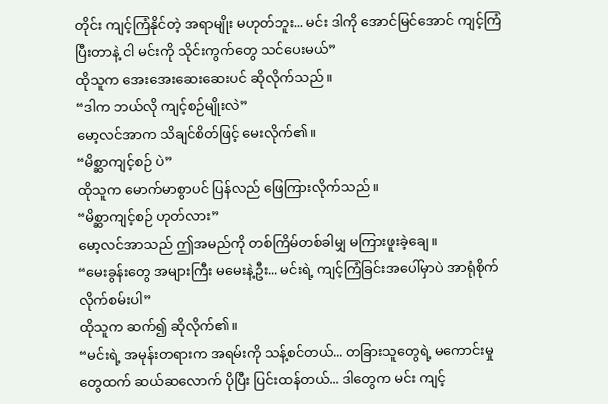တိုင်း ကျင့်ကြံနိုင်တဲ့ အရာမျိုး မဟုတ်ဘူး... မင်း ဒါကို အောင်မြင်အောင် ကျင့်ကြံပြီးတာနဲ့ ငါ မင်းကို သိုင်းကွက်တွေ သင်ပေးမယ်”
ထိုသူက အေးအေးဆေးဆေးပင် ဆိုလိုက်သည်။
“ဒါက ဘယ်လို ကျင့်စဉ်မျိုးလဲ”
မော့လင်အာက သိချင်စိတ်ဖြင့် မေးလိုက်၏။
“မိစ္ဆာကျင့်စဉ် ပဲ”
ထိုသူက မောက်မာစွာပင် ပြန်လည် ဖြေကြားလိုက်သည်။
“မိစ္ဆာကျင့်စဉ် ဟုတ်လား”
မော့လင်အာသည် ဤအမည်ကို တစ်ကြိမ်တစ်ခါမျှ မကြားဖူးခဲ့ချေ။
“မေးခွန်းတွေ အများကြီး မမေးနဲ့ဦး... မင်းရဲ့ ကျင့်ကြံခြင်းအပေါ်မှာပဲ အာရုံစိုက်လိုက်စမ်းပါ”
ထိုသူက ဆက်၍ ဆိုလိုက်၏။
“မင်းရဲ့ အမုန်းတရားက အရမ်းကို သန့်စင်တယ်... တခြားသူတွေရဲ့ မကောင်းမှုတွေထက် ဆယ်ဆလောက် ပိုပြီး ပြင်းထန်တယ်... ဒါတွေက မင်း ကျင့်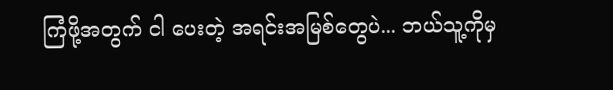ကြံဖို့အတွက် ငါ ပေးတဲ့ အရင်းအမြစ်တွေပဲ... ဘယ်သူ့ကိုမှ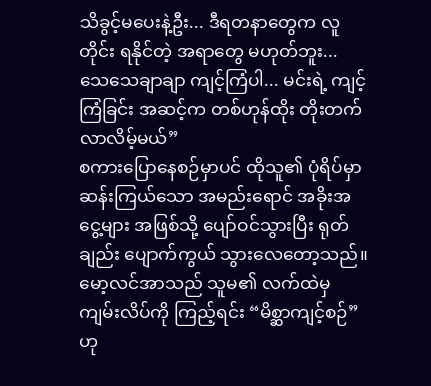သိခွင့်မပေးနဲ့ဦး... ဒီရတနာတွေက လူတိုင်း ရနိုင်တဲ့ အရာတွေ မဟုတ်ဘူး... သေသေချာချာ ကျင့်ကြံပါ... မင်းရဲ့ ကျင့်ကြံခြင်း အဆင့်က တစ်ဟုန်ထိုး တိုးတက် လာလိမ့်မယ်”
စကားပြောနေစဉ်မှာပင် ထိုသူ၏ ပုံရိပ်မှာ ဆန်းကြယ်သော အမည်းရောင် အခိုးအငွေ့များ အဖြစ်သို့ ပျော်ဝင်သွားပြီး ရုတ်ချည်း ပျောက်ကွယ် သွားလေတော့သည်။
မော့လင်အာသည် သူမ၏ လက်ထဲမှ ကျမ်းလိပ်ကို ကြည့်ရင်း “မိစ္ဆာကျင့်စဉ်” ဟု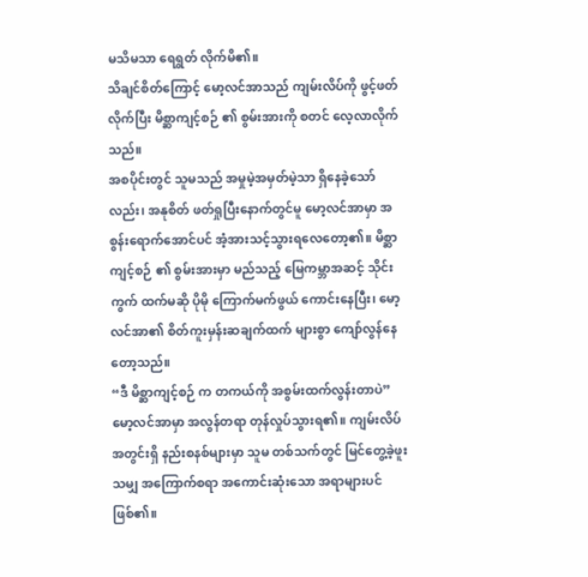မသိမသာ ရေရွတ် လိုက်မိ၏။
သိချင်စိတ်ကြောင့် မော့လင်အာသည် ကျမ်းလိပ်ကို ဖွင့်ဖတ်လိုက်ပြီး မိစ္ဆာကျင့်စဉ် ၏ စွမ်းအားကို စတင် လေ့လာလိုက်သည်။
အစပိုင်းတွင် သူမသည် အမှုမဲ့အမှတ်မဲ့သာ ရှိနေခဲ့သော်လည်း၊ အနုစိတ် ဖတ်ရှုပြီးနောက်တွင်မူ မော့လင်အာမှာ အစွန်းရောက်အောင်ပင် အံ့အားသင့်သွားရလေတော့၏။ မိစ္ဆာကျင့်စဉ် ၏ စွမ်းအားမှာ မည်သည့် မြေကမ္ဘာအဆင့် သိုင်းကွက် ထက်မဆို ပိုမို ကြောက်မက်ဖွယ် ကောင်းနေပြီး၊ မော့လင်အာ၏ စိတ်ကူးမှန်းဆချက်ထက် များစွာ ကျော်လွန်နေတော့သည်။
“ဒီ မိစ္ဆာကျင့်စဉ် က တကယ်ကို အစွမ်းထက်လွန်းတာပဲ”
မော့လင်အာမှာ အလွန်တရာ တုန်လှုပ်သွားရ၏။ ကျမ်းလိပ်အတွင်းရှိ နည်းစနစ်များမှာ သူမ တစ်သက်တွင် မြင်တွေ့ခဲ့ဖူးသမျှ အကြောက်စရာ အကောင်းဆုံးသော အရာများပင် ဖြစ်၏။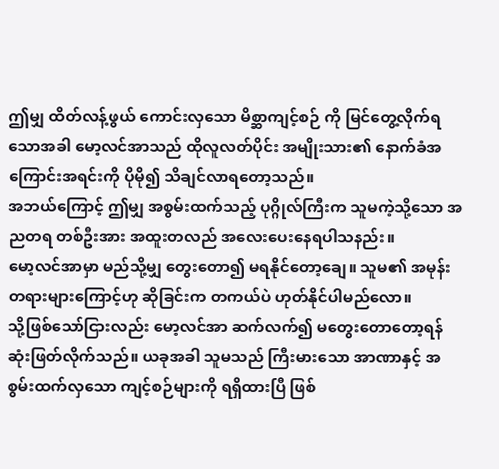ဤမျှ ထိတ်လန့်ဖွယ် ကောင်းလှသော မိစ္ဆာကျင့်စဉ် ကို မြင်တွေ့လိုက်ရသောအခါ မော့လင်အာသည် ထိုလူလတ်ပိုင်း အမျိုးသား၏ နောက်ခံအကြောင်းအရင်းကို ပိုမို၍ သိချင်လာရတော့သည်။
အဘယ်ကြောင့် ဤမျှ အစွမ်းထက်သည့် ပုဂ္ဂိုလ်ကြီးက သူမကဲ့သို့သော အညတရ တစ်ဦးအား အထူးတလည် အလေးပေးနေရပါသနည်း။
မော့လင်အာမှာ မည်သို့မျှ တွေးတော၍ မရနိုင်တော့ချေ။ သူမ၏ အမုန်းတရားများကြောင့်ဟု ဆိုခြင်းက တကယ်ပဲ ဟုတ်နိုင်ပါမည်လော။
သို့ဖြစ်သော်ငြားလည်း မော့လင်အာ ဆက်လက်၍ မတွေးတောတော့ရန် ဆုံးဖြတ်လိုက်သည်။ ယခုအခါ သူမသည် ကြီးမားသော အာဏာနှင့် အစွမ်းထက်လှသော ကျင့်စဉ်များကို ရရှိထားပြီ ဖြစ်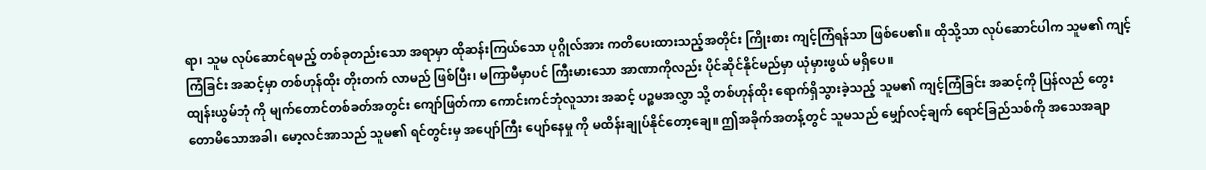ရာ၊ သူမ လုပ်ဆောင်ရမည့် တစ်ခုတည်းသော အရာမှာ ထိုဆန်းကြယ်သော ပုဂ္ဂိုလ်အား ကတိပေးထားသည့်အတိုင်း ကြိုးစား ကျင့်ကြံရန်သာ ဖြစ်ပေ၏။ ထိုသို့သာ လုပ်ဆောင်ပါက သူမ၏ ကျင့်ကြံခြင်း အဆင့်မှာ တစ်ဟုန်ထိုး တိုးတက် လာမည် ဖြစ်ပြီး၊ မကြာမီမှာပင် ကြီးမားသော အာဏာကိုလည်း ပိုင်ဆိုင်နိုင်မည်မှာ ယုံမှားဖွယ် မရှိပေ။
ထျန်းယွမ်ဘုံ ကို မျက်တောင်တစ်ခတ်အတွင်း ကျော်ဖြတ်ကာ ကောင်းကင်ဘုံလူသား အဆင့် ပဉ္စမအလွှာ သို့ တစ်ဟုန်ထိုး ရောက်ရှိသွားခဲ့သည့် သူမ၏ ကျင့်ကြံခြင်း အဆင့်ကို ပြန်လည် တွေးတောမိသောအခါ၊ မော့လင်အာသည် သူမ၏ ရင်တွင်းမှ အပျော်ကြီး ပျော်နေမှု ကို မထိန်းချုပ်နိုင်တော့ချေ။ ဤအခိုက်အတန့်တွင် သူမသည် မျှော်လင့်ချက် ရောင်ခြည်သစ်ကို အသေအချာ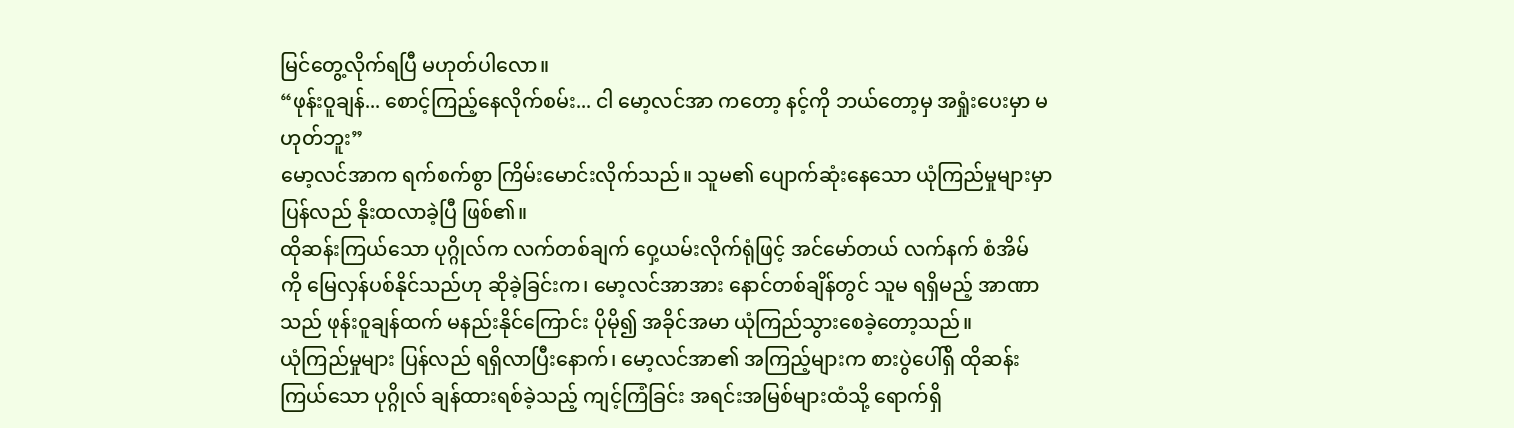မြင်တွေ့လိုက်ရပြီ မဟုတ်ပါလော။
“ဖုန်းဝူချန်... စောင့်ကြည့်နေလိုက်စမ်း... ငါ မော့လင်အာ ကတော့ နင့်ကို ဘယ်တော့မှ အရှုံးပေးမှာ မဟုတ်ဘူး”
မော့လင်အာက ရက်စက်စွာ ကြိမ်းမောင်းလိုက်သည်။ သူမ၏ ပျောက်ဆုံးနေသော ယုံကြည်မှုများမှာ ပြန်လည် နိုးထလာခဲ့ပြီ ဖြစ်၏။
ထိုဆန်းကြယ်သော ပုဂ္ဂိုလ်က လက်တစ်ချက် ဝှေ့ယမ်းလိုက်ရုံဖြင့် အင်မော်တယ် လက်နက် စံအိမ် ကို မြေလှန်ပစ်နိုင်သည်ဟု ဆိုခဲ့ခြင်းက၊ မော့လင်အာအား နောင်တစ်ချိန်တွင် သူမ ရရှိမည့် အာဏာသည် ဖုန်းဝူချန်ထက် မနည်းနိုင်ကြောင်း ပိုမို၍ အခိုင်အမာ ယုံကြည်သွားစေခဲ့တော့သည်။
ယုံကြည်မှုများ ပြန်လည် ရရှိလာပြီးနောက်၊ မော့လင်အာ၏ အကြည့်များက စားပွဲပေါ်ရှိ ထိုဆန်းကြယ်သော ပုဂ္ဂိုလ် ချန်ထားရစ်ခဲ့သည့် ကျင့်ကြံခြင်း အရင်းအမြစ်များထံသို့ ရောက်ရှိ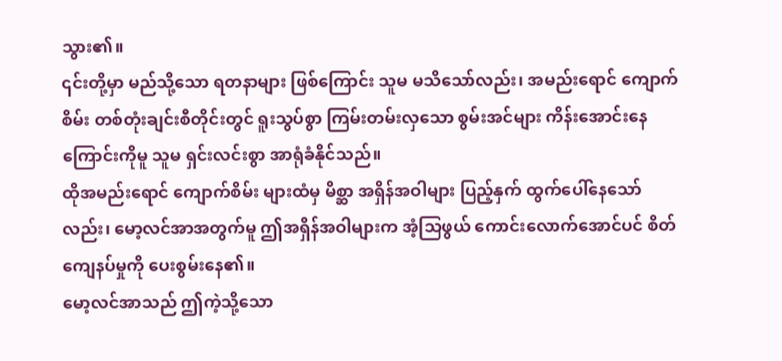သွား၏။
၎င်းတို့မှာ မည်သို့သော ရတနာများ ဖြစ်ကြောင်း သူမ မသိသော်လည်း၊ အမည်းရောင် ကျောက်စိမ်း တစ်တုံးချင်းစီတိုင်းတွင် ရူးသွပ်စွာ ကြမ်းတမ်းလှသော စွမ်းအင်များ ကိန်းအောင်းနေကြောင်းကိုမူ သူမ ရှင်းလင်းစွာ အာရုံခံနိုင်သည်။
ထိုအမည်းရောင် ကျောက်စိမ်း များထံမှ မိစ္ဆာ အရှိန်အဝါများ ပြည့်နှက် ထွက်ပေါ်နေသော်လည်း၊ မော့လင်အာအတွက်မူ ဤအရှိန်အဝါများက အံ့သြဖွယ် ကောင်းလောက်အောင်ပင် စိတ်ကျေနပ်မှုကို ပေးစွမ်းနေ၏။
မော့လင်အာသည် ဤကဲ့သို့သော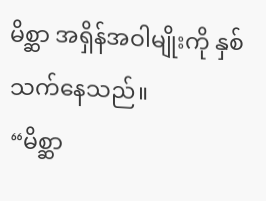မိစ္ဆာ အရှိန်အဝါမျိုးကို နှစ်သက်နေသည်။
“မိစ္ဆာ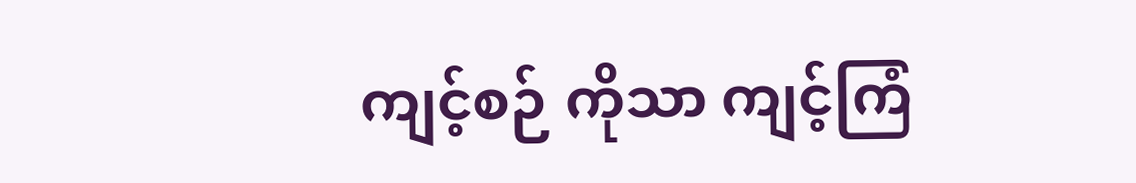ကျင့်စဉ် ကိုသာ ကျင့်ကြံ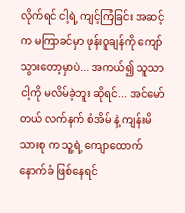လိုက်ရင် ငါ့ရဲ့ ကျင့်ကြံခြင်း အဆင့်က မကြာခင်မှာ ဖုန်းဝူချန်ကို ကျော်သွားတော့မှာပဲ... အကယ်၍ သူသာ ငါ့ကို မလိမ်ခဲ့ဘူး ဆိုရင်... အင်မော်တယ် လက်နက် စံအိမ် နဲ့ ကျန်းမိသားစု က သူ့ရဲ့ ကျောထောက်နောက်ခံ ဖြစ်နေရင်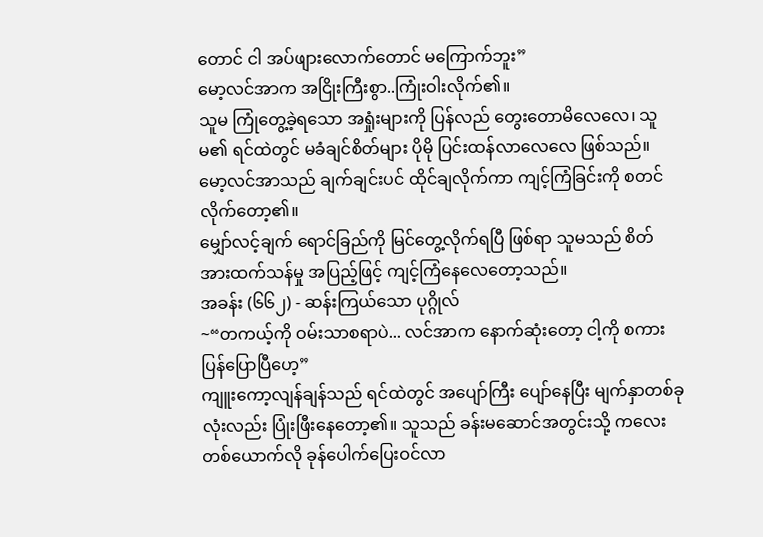တောင် ငါ အပ်ဖျားလောက်တောင် မကြောက်ဘူး”
မော့လင်အာက အငြိုးကြီးစွာ..ကြုံးဝါးလိုက်၏။
သူမ ကြုံတွေ့ခဲ့ရသော အရှုံးများကို ပြန်လည် တွေးတောမိလေလေ၊ သူမ၏ ရင်ထဲတွင် မခံချင်စိတ်များ ပိုမို ပြင်းထန်လာလေလေ ဖြစ်သည်။
မော့လင်အာသည် ချက်ချင်းပင် ထိုင်ချလိုက်ကာ ကျင့်ကြံခြင်းကို စတင်လိုက်တော့၏။
မျှော်လင့်ချက် ရောင်ခြည်ကို မြင်တွေ့လိုက်ရပြီ ဖြစ်ရာ သူမသည် စိတ်အားထက်သန်မှု အပြည့်ဖြင့် ကျင့်ကြံနေလေတော့သည်။
အခန်း (၆၆၂) - ဆန်းကြယ်သော ပုဂ္ဂိုလ်
~“တကယ့်ကို ဝမ်းသာစရာပဲ... လင်အာက နောက်ဆုံးတော့ ငါ့ကို စကားပြန်ပြောပြီဟေ့”
ကျူးကော့လျန်ချန်သည် ရင်ထဲတွင် အပျော်ကြီး ပျော်နေပြီး မျက်နှာတစ်ခုလုံးလည်း ပြုံးဖြီးနေတော့၏။ သူသည် ခန်းမဆောင်အတွင်းသို့ ကလေးတစ်ယောက်လို ခုန်ပေါက်ပြေးဝင်လာ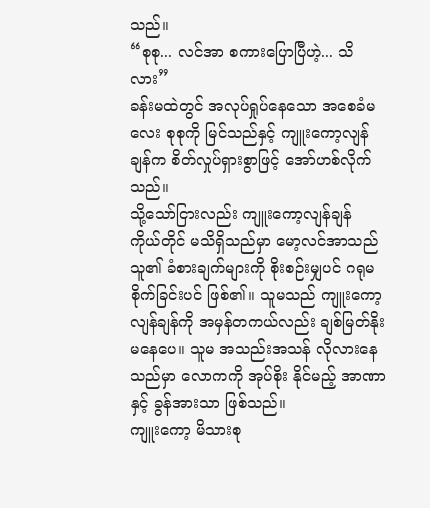သည်။
“စုစု... လင်အာ စကားပြောပြီဟဲ့... သိလား”
ခန်းမထဲတွင် အလုပ်ရှုပ်နေသော အစေခံမလေး စုစုကို မြင်သည်နှင့် ကျူးကော့လျန်ချန်က စိတ်လှုပ်ရှားစွာဖြင့် အော်ဟစ်လိုက်သည်။
သို့သော်ငြားလည်း ကျူးကော့လျန်ချန် ကိုယ်တိုင် မသိရှိသည်မှာ မော့လင်အာသည် သူ၏ ခံစားချက်များကို စိုးစဉ်းမျှပင် ဂရုမစိုက်ခြင်းပင် ဖြစ်၏။ သူမသည် ကျူးကော့လျန်ချန်ကို အမှန်တကယ်လည်း ချစ်မြတ်နိုး မနေပေ။ သူမ အသည်းအသန် လိုလားနေသည်မှာ လောကကို အုပ်စိုး နိုင်မည့် အာဏာနှင့် ခွန်အားသာ ဖြစ်သည်။
ကျူးကော့ မိသားစု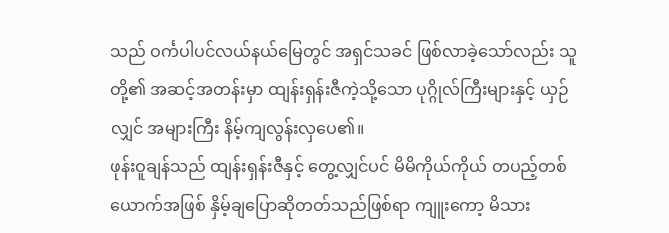သည် ဝင်္ကပါပင်လယ်နယ်မြေတွင် အရှင်သခင် ဖြစ်လာခဲ့သော်လည်း သူတို့၏ အဆင့်အတန်းမှာ ထျန်းရှန်းဇီကဲ့သို့သော ပုဂ္ဂိုလ်ကြီးများနှင့် ယှဉ်လျှင် အများကြီး နိမ့်ကျလွန်းလှပေ၏။
ဖုန်းဝူချန်သည် ထျန်းရှန်းဇီနှင့် တွေ့လျှင်ပင် မိမိကိုယ်ကိုယ် တပည့်တစ်ယောက်အဖြစ် နှိမ့်ချပြောဆိုတတ်သည်ဖြစ်ရာ ကျူးကော့ မိသား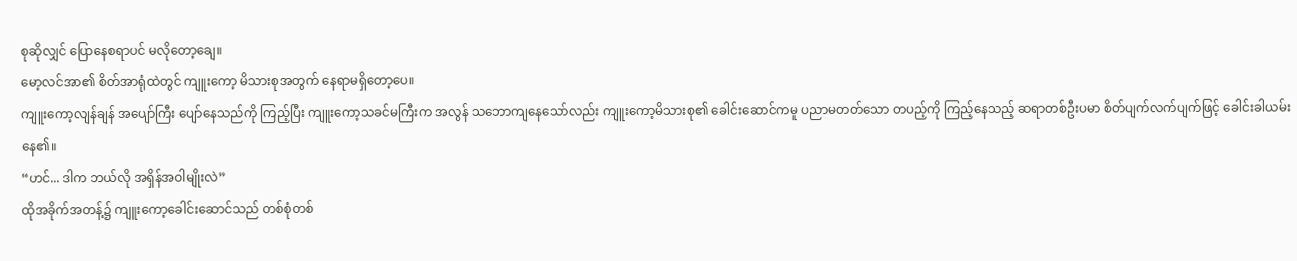စုဆိုလျှင် ပြောနေစရာပင် မလိုတော့ချေ။
မော့လင်အာ၏ စိတ်အာရုံထဲတွင် ကျူးကော့ မိသားစုအတွက် နေရာမရှိတော့ပေ။
ကျူးကော့လျန်ချန် အပျော်ကြီး ပျော်နေသည်ကို ကြည့်ပြီး ကျူးကော့သခင်မကြီးက အလွန် သဘောကျနေသော်လည်း ကျူးကော့မိသားစု၏ ခေါင်းဆောင်ကမူ ပညာမတတ်သော တပည့်ကို ကြည့်နေသည့် ဆရာတစ်ဦးပမာ စိတ်ပျက်လက်ပျက်ဖြင့် ခေါင်းခါယမ်းနေ၏။
“ဟင်... ဒါက ဘယ်လို အရှိန်အဝါမျိုးလဲ”
ထိုအခိုက်အတန့်၌ ကျူးကော့ခေါင်းဆောင်သည် တစ်စုံတစ်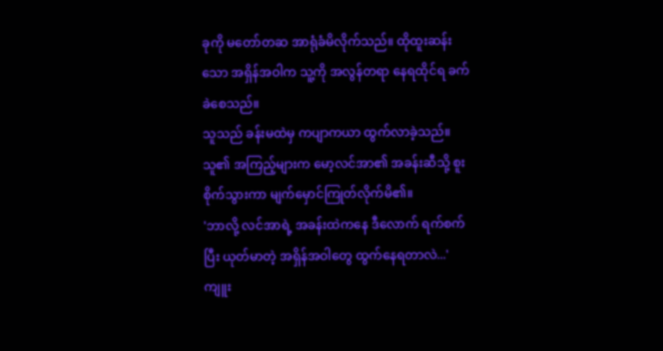ခုကို မတော်တဆ အာရုံခံမိလိုက်သည်။ ထိုထူးဆန်းသော အရှိန်အဝါက သူ့ကို အလွန်တရာ နေရထိုင်ရ ခက်ခဲစေသည်။
သူသည် ခန်းမထဲမှ ကပျာကယာ ထွက်လာခဲ့သည်။ သူ၏ အကြည့်များက မော့လင်အာ၏ အခန်းဆီသို့ စူးစိုက်သွားကာ မျက်မှောင်ကြုတ်လိုက်မိ၏။
'ဘာလို့ လင်အာရဲ့ အခန်းထဲကနေ ဒီလောက် ရက်စက်ပြီး ယုတ်မာတဲ့ အရှိန်အဝါတွေ ထွက်နေရတာလဲ...'
ကျူး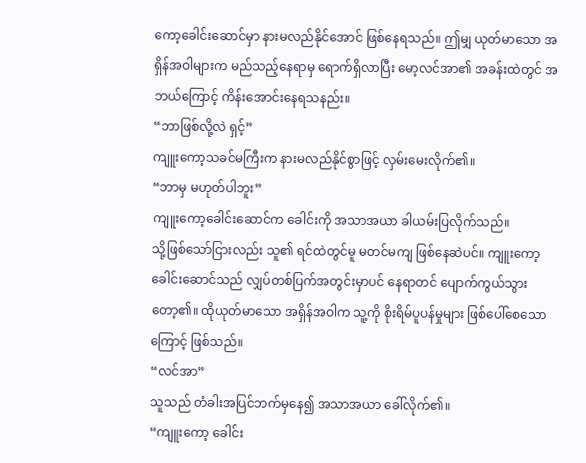ကော့ခေါင်းဆောင်မှာ နားမလည်နိုင်အောင် ဖြစ်နေရသည်။ ဤမျှ ယုတ်မာသော အရှိန်အဝါများက မည်သည့်နေရာမှ ရောက်ရှိလာပြီး မော့လင်အာ၏ အခန်းထဲတွင် အဘယ်ကြောင့် ကိန်းအောင်းနေရသနည်း။
“ဘာဖြစ်လို့လဲ ရှင့်”
ကျူးကော့သခင်မကြီးက နားမလည်နိုင်စွာဖြင့် လှမ်းမေးလိုက်၏။
“ဘာမှ မဟုတ်ပါဘူး”
ကျူးကော့ခေါင်းဆောင်က ခေါင်းကို အသာအယာ ခါယမ်းပြလိုက်သည်။
သို့ဖြစ်သော်ငြားလည်း သူ၏ ရင်ထဲတွင်မူ မတင်မကျ ဖြစ်နေဆဲပင်။ ကျူးကော့ခေါင်းဆောင်သည် လျှပ်တစ်ပြက်အတွင်းမှာပင် နေရာတင် ပျောက်ကွယ်သွားတော့၏။ ထိုယုတ်မာသော အရှိန်အဝါက သူ့ကို စိုးရိမ်ပူပန်မှုများ ဖြစ်ပေါ်စေသောကြောင့် ဖြစ်သည်။
“လင်အာ”
သူသည် တံခါးအပြင်ဘက်မှနေ၍ အသာအယာ ခေါ်လိုက်၏။
“ကျူးကော့ ခေါင်း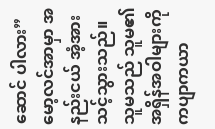ဆောင် ပါလား”
မော့လင်အာမှာ အနည်းငယ် အံ့အားသင့်သွားသည်။ သူမသည် သူမ၏ အရှိန်အဝါများကို ကပျာကယာ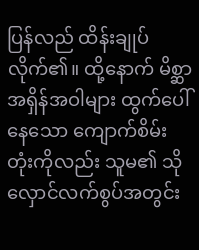ပြန်လည် ထိန်းချုပ်လိုက်၏။ ထို့နောက် မိစ္ဆာအရှိန်အဝါများ ထွက်ပေါ်နေသော ကျောက်စိမ်းတုံးကိုလည်း သူမ၏ သိုလှောင်လက်စွပ်အတွင်း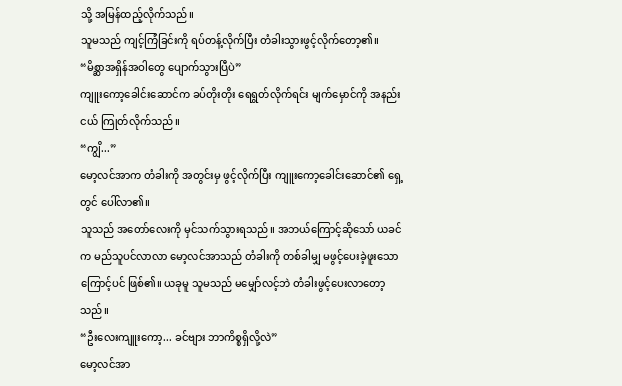သို့ အမြန်ထည့်လိုက်သည်။
သူမသည် ကျင့်ကြံခြင်းကို ရပ်တန့်လိုက်ပြီး တံခါးသွားဖွင့်လိုက်တော့၏။
“မိစ္ဆာအရှိန်အဝါတွေ ပျောက်သွားပြီပဲ”
ကျူးကော့ခေါင်းဆောင်က ခပ်တိုးတိုး ရေရွတ်လိုက်ရင်း မျက်မှောင်ကို အနည်းငယ် ကြုတ်လိုက်သည်။
“ကျွိ...”
မော့လင်အာက တံခါးကို အတွင်းမှ ဖွင့်လိုက်ပြီး ကျူးကော့ခေါင်းဆောင်၏ ရှေ့တွင် ပေါ်လာ၏။
သူသည် အတော်လေးကို မှင်သက်သွားရသည်။ အဘယ်ကြောင့်ဆိုသော် ယခင်က မည်သူပင်လာလာ မော့လင်အာသည် တံခါးကို တစ်ခါမျှ မဖွင့်ပေးခဲ့ဖူးသောကြောင့်ပင် ဖြစ်၏။ ယခုမူ သူမသည် မမျှော်လင့်ဘဲ တံခါးဖွင့်ပေးလာတော့သည်။
“ဦးလေးကျူးကော့... ခင်ဗျား ဘာကိစ္စရှိလို့လဲ”
မော့လင်အာ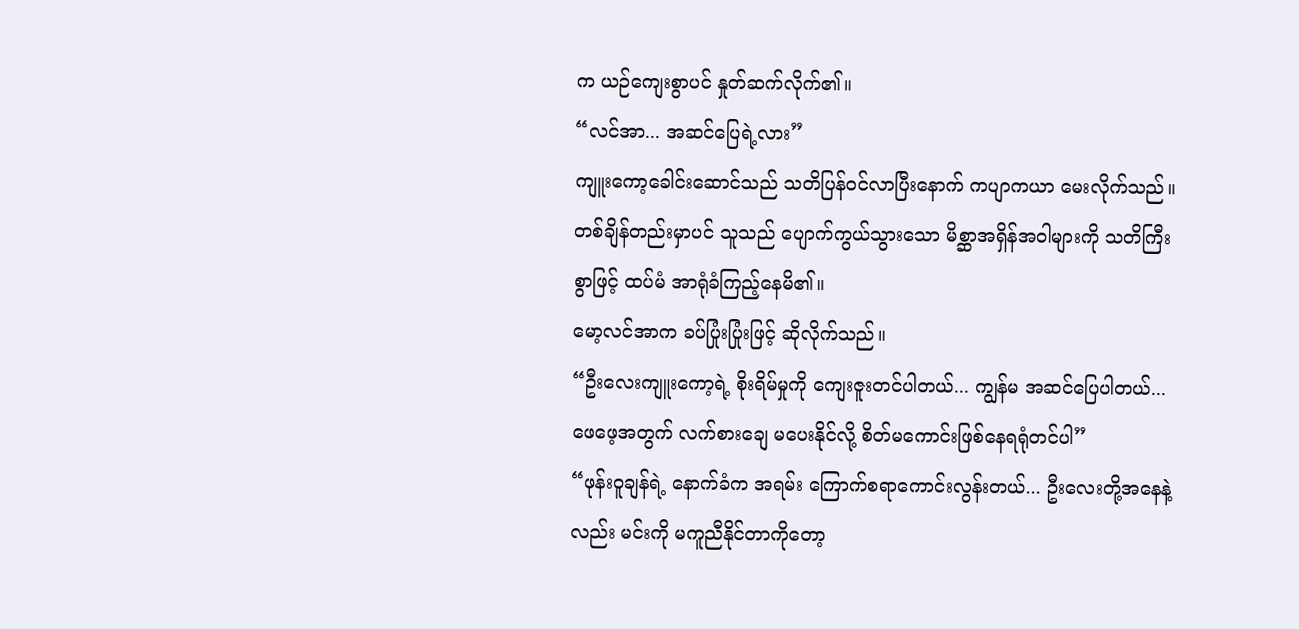က ယဉ်ကျေးစွာပင် နှုတ်ဆက်လိုက်၏။
“လင်အာ... အဆင်ပြေရဲ့လား”
ကျူးကော့ခေါင်းဆောင်သည် သတိပြန်ဝင်လာပြီးနောက် ကပျာကယာ မေးလိုက်သည်။ တစ်ချိန်တည်းမှာပင် သူသည် ပျောက်ကွယ်သွားသော မိစ္ဆာအရှိန်အဝါများကို သတိကြီးစွာဖြင့် ထပ်မံ အာရုံခံကြည့်နေမိ၏။
မော့လင်အာက ခပ်ပြုံးပြုံးဖြင့် ဆိုလိုက်သည်။
“ဦးလေးကျူးကော့ရဲ့ စိုးရိမ်မှုကို ကျေးဇူးတင်ပါတယ်... ကျွန်မ အဆင်ပြေပါတယ်... ဖေဖေ့အတွက် လက်စားချေ မပေးနိုင်လို့ စိတ်မကောင်းဖြစ်နေရရုံတင်ပါ”
“ဖုန်းဝူချန်ရဲ့ နောက်ခံက အရမ်း ကြောက်စရာကောင်းလွန်းတယ်... ဦးလေးတို့အနေနဲ့လည်း မင်းကို မကူညီနိုင်တာကိုတော့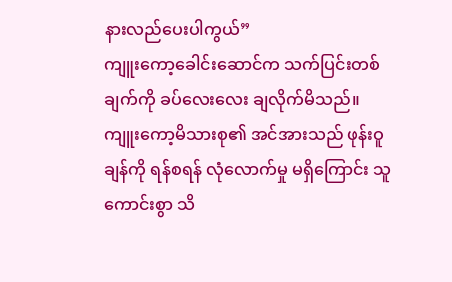နားလည်ပေးပါကွယ်”
ကျူးကော့ခေါင်းဆောင်က သက်ပြင်းတစ်ချက်ကို ခပ်လေးလေး ချလိုက်မိသည်။ ကျူးကော့မိသားစု၏ အင်အားသည် ဖုန်းဝူချန်ကို ရန်စရန် လုံလောက်မှု မရှိကြောင်း သူ ကောင်းစွာ သိ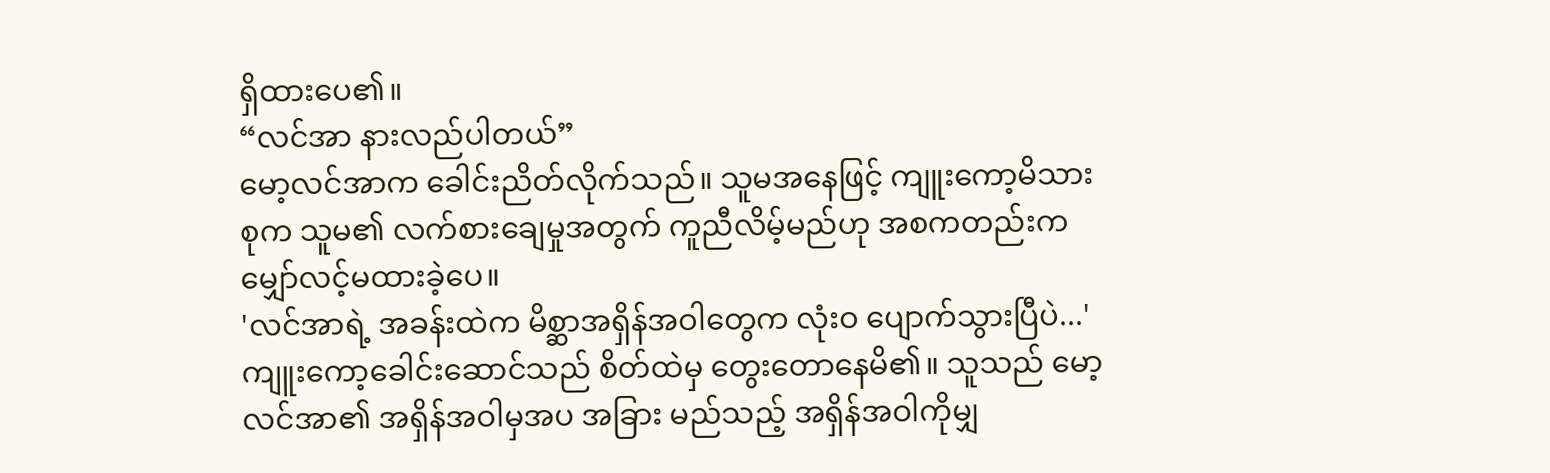ရှိထားပေ၏။
“လင်အာ နားလည်ပါတယ်”
မော့လင်အာက ခေါင်းညိတ်လိုက်သည်။ သူမအနေဖြင့် ကျူးကော့မိသားစုက သူမ၏ လက်စားချေမှုအတွက် ကူညီလိမ့်မည်ဟု အစကတည်းက မျှော်လင့်မထားခဲ့ပေ။
'လင်အာရဲ့ အခန်းထဲက မိစ္ဆာအရှိန်အဝါတွေက လုံးဝ ပျောက်သွားပြီပဲ...'
ကျူးကော့ခေါင်းဆောင်သည် စိတ်ထဲမှ တွေးတောနေမိ၏။ သူသည် မော့လင်အာ၏ အရှိန်အဝါမှအပ အခြား မည်သည့် အရှိန်အဝါကိုမျှ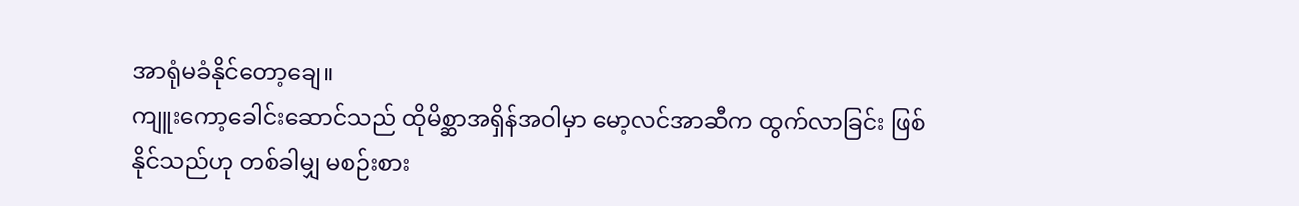အာရုံမခံနိုင်တော့ချေ။
ကျူးကော့ခေါင်းဆောင်သည် ထိုမိစ္ဆာအရှိန်အဝါမှာ မော့လင်အာဆီက ထွက်လာခြင်း ဖြစ်နိုင်သည်ဟု တစ်ခါမျှ မစဉ်းစား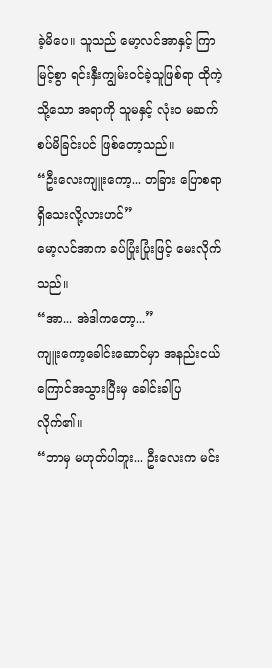ခဲ့မိပေ။ သူသည် မော့လင်အာနှင့် ကြာမြင့်စွာ ရင်းနှီးကျွမ်းဝင်ခဲ့သူဖြစ်ရာ ထိုကဲ့သို့သော အရာကို သူမနှင့် လုံးဝ မဆက်စပ်မိခြင်းပင် ဖြစ်တော့သည်။
“ဦးလေးကျူးကော့... တခြား ပြောစရာရှိသေးလို့လားဟင်”
မော့လင်အာက ခပ်ပြုံးပြုံးဖြင့် မေးလိုက်သည်။
“အာ... အဲဒါကတော့...”
ကျူးကော့ခေါင်းဆောင်မှာ အနည်းငယ် ကြောင်အသွားပြီးမှ ခေါင်းခါပြလိုက်၏။
“ဘာမှ မဟုတ်ပါဘူး... ဦးလေးက မင်း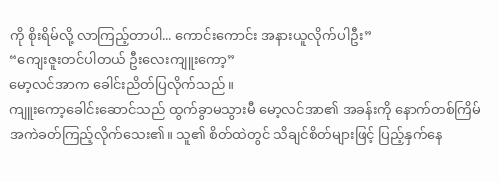ကို စိုးရိမ်လို့ လာကြည့်တာပါ... ကောင်းကောင်း အနားယူလိုက်ပါဦး”
“ကျေးဇူးတင်ပါတယ် ဦးလေးကျူးကော့”
မော့လင်အာက ခေါင်းညိတ်ပြလိုက်သည်။
ကျူးကော့ခေါင်းဆောင်သည် ထွက်ခွာမသွားမီ မော့လင်အာ၏ အခန်းကို နောက်တစ်ကြိမ် အကဲခတ်ကြည့်လိုက်သေး၏။ သူ၏ စိတ်ထဲတွင် သိချင်စိတ်များဖြင့် ပြည့်နှက်နေ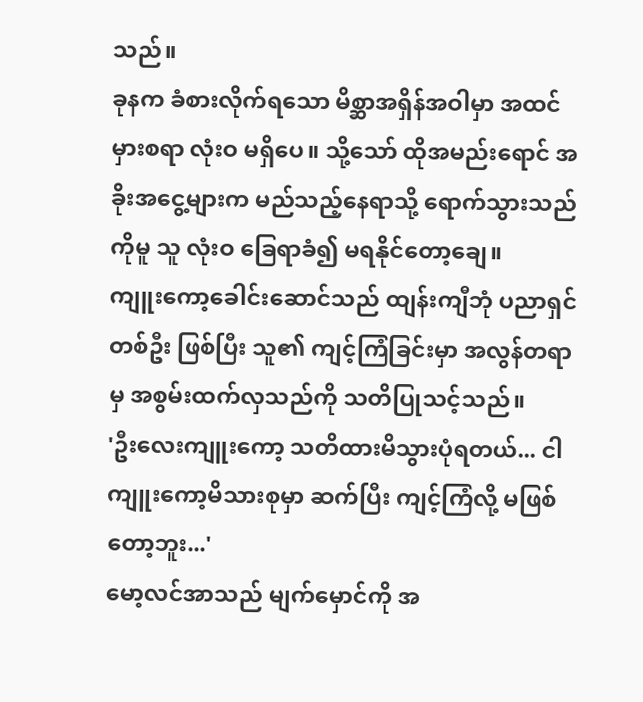သည်။
ခုနက ခံစားလိုက်ရသော မိစ္ဆာအရှိန်အဝါမှာ အထင်မှားစရာ လုံးဝ မရှိပေ။ သို့သော် ထိုအမည်းရောင် အခိုးအငွေ့များက မည်သည့်နေရာသို့ ရောက်သွားသည်ကိုမူ သူ လုံးဝ ခြေရာခံ၍ မရနိုင်တော့ချေ။
ကျူးကော့ခေါင်းဆောင်သည် ထျန်းကျီဘုံ ပညာရှင် တစ်ဦး ဖြစ်ပြီး သူ၏ ကျင့်ကြံခြင်းမှာ အလွန်တရာမှ အစွမ်းထက်လှသည်ကို သတိပြုသင့်သည်။
'ဦးလေးကျူးကော့ သတိထားမိသွားပုံရတယ်... ငါ ကျူးကော့မိသားစုမှာ ဆက်ပြီး ကျင့်ကြံလို့ မဖြစ်တော့ဘူး...'
မော့လင်အာသည် မျက်မှောင်ကို အ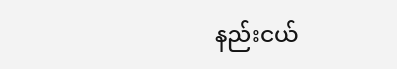နည်းငယ်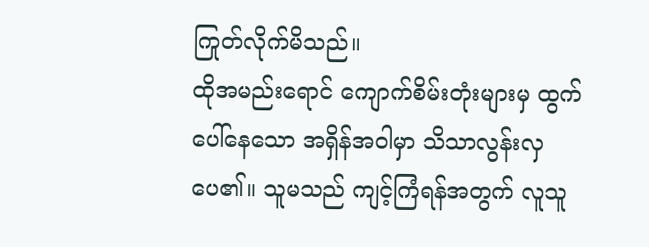ကြုတ်လိုက်မိသည်။
ထိုအမည်းရောင် ကျောက်စိမ်းတုံးများမှ ထွက်ပေါ်နေသော အရှိန်အဝါမှာ သိသာလွန်းလှပေ၏။ သူမသည် ကျင့်ကြံရန်အတွက် လူသူ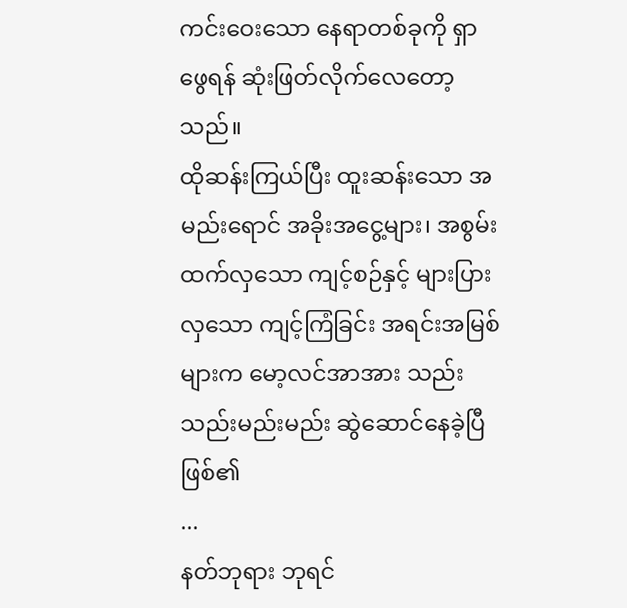ကင်းဝေးသော နေရာတစ်ခုကို ရှာဖွေရန် ဆုံးဖြတ်လိုက်လေတော့သည်။
ထိုဆန်းကြယ်ပြီး ထူးဆန်းသော အမည်းရောင် အခိုးအငွေ့များ၊ အစွမ်းထက်လှသော ကျင့်စဉ်နှင့် များပြားလှသော ကျင့်ကြံခြင်း အရင်းအမြစ်များက မော့လင်အာအား သည်းသည်းမည်းမည်း ဆွဲဆောင်နေခဲ့ပြီ ဖြစ်၏
...
နတ်ဘုရား ဘုရင်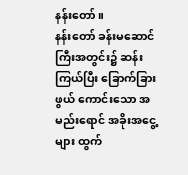နန်းတော်။
နန်းတော် ခန်းမဆောင်ကြီးအတွင်း၌ ဆန်းကြယ်ပြီး ခြောက်ခြားဖွယ် ကောင်းသော အမည်းရောင် အခိုးအငွေ့များ ထွက်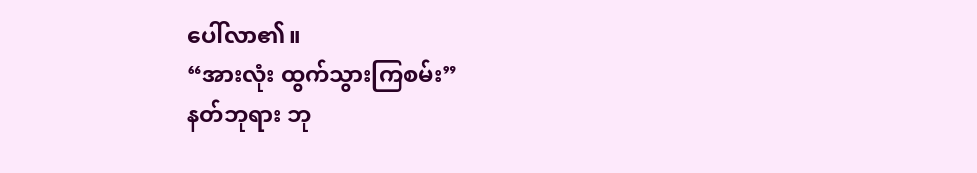ပေါ်လာ၏။
“အားလုံး ထွက်သွားကြစမ်း”
နတ်ဘုရား ဘု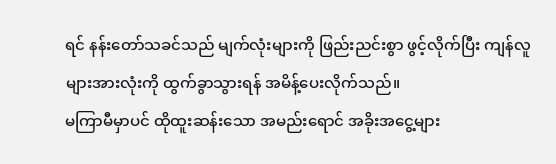ရင် နန်းတော်သခင်သည် မျက်လုံးများကို ဖြည်းညင်းစွာ ဖွင့်လိုက်ပြီး ကျန်လူများအားလုံးကို ထွက်ခွာသွားရန် အမိန့်ပေးလိုက်သည်။
မကြာမီမှာပင် ထိုထူးဆန်းသော အမည်းရောင် အခိုးအငွေ့များ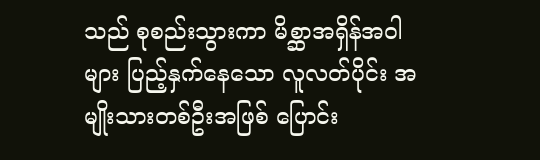သည် စုစည်းသွားကာ မိစ္ဆာအရှိန်အဝါများ ပြည့်နှက်နေသော လူလတ်ပိုင်း အမျိုးသားတစ်ဦးအဖြစ် ပြောင်း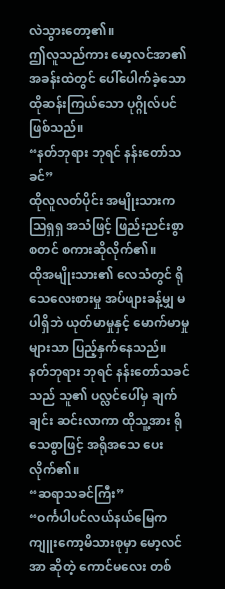လဲသွားတော့၏။
ဤလူသည်ကား မော့လင်အာ၏ အခန်းထဲတွင် ပေါ်ပေါက်ခဲ့သော ထိုဆန်းကြယ်သော ပုဂ္ဂိုလ်ပင် ဖြစ်သည်။
“နတ်ဘုရား ဘုရင် နန်းတော်သခင်”
ထိုလူလတ်ပိုင်း အမျိုးသားက သြရှရှ အသံဖြင့် ဖြည်းညင်းစွာ စတင် စကားဆိုလိုက်၏။
ထိုအမျိုးသား၏ လေသံတွင် ရိုသေလေးစားမှု အပ်ဖျားခန့်မျှ မပါရှိဘဲ ယုတ်မာမှုနှင့် မောက်မာမှုများသာ ပြည့်နှက်နေသည်။
နတ်ဘုရား ဘုရင် နန်းတော်သခင်သည် သူ၏ ပလ္လင်ပေါ်မှ ချက်ချင်း ဆင်းလာကာ ထိုသူ့အား ရိုသေစွာဖြင့် အရိုအသေ ပေးလိုက်၏။
“ဆရာသခင်ကြီး”
“ဝင်္ကပါပင်လယ်နယ်မြေက ကျူးကော့မိသားစုမှာ မော့လင်အာ ဆိုတဲ့ ကောင်မလေး တစ်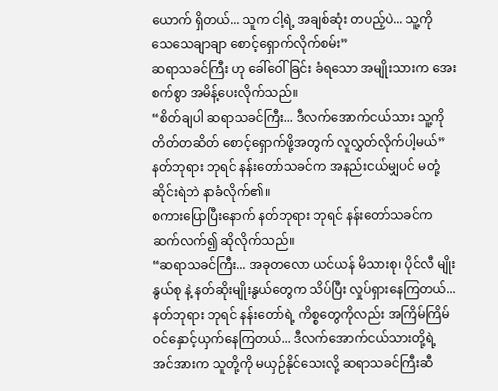ယောက် ရှိတယ်... သူက ငါ့ရဲ့ အချစ်ဆုံး တပည့်ပဲ... သူ့ကို သေသေချာချာ စောင့်ရှောက်လိုက်စမ်း”
ဆရာသခင်ကြီး ဟု ခေါ်ဝေါ်ခြင်း ခံရသော အမျိုးသားက အေးစက်စွာ အမိန့်ပေးလိုက်သည်။
“စိတ်ချပါ ဆရာသခင်ကြီး... ဒီလက်အောက်ငယ်သား သူ့ကို တိတ်တဆိတ် စောင့်ရှောက်ဖို့အတွက် လူလွှတ်လိုက်ပါ့မယ်”
နတ်ဘုရား ဘုရင် နန်းတော်သခင်က အနည်းငယ်မျှပင် မတုံ့ဆိုင်းရဲဘဲ နာခံလိုက်၏။
စကားပြောပြီးနောက် နတ်ဘုရား ဘုရင် နန်းတော်သခင်က ဆက်လက်၍ ဆိုလိုက်သည်။
“ဆရာသခင်ကြီး... အခုတလော ယင်ယန် မိသားစု၊ ပိုင်လီ မျိုးနွယ်စု နဲ့ နတ်ဆိုးမျိုးနွယ်တွေက သိပ်ပြီး လှုပ်ရှားနေကြတယ်... နတ်ဘုရား ဘုရင် နန်းတော်ရဲ့ ကိစ္စတွေကိုလည်း အကြိမ်ကြိမ် ဝင်နှောင့်ယှက်နေကြတယ်... ဒီလက်အောက်ငယ်သားတို့ရဲ့ အင်အားက သူတို့ကို မယှဉ်နိုင်သေးလို့ ဆရာသခင်ကြီးဆီ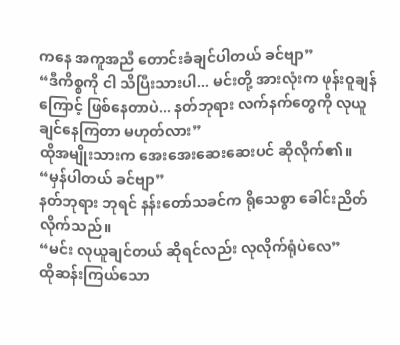ကနေ အကူအညီ တောင်းခံချင်ပါတယ် ခင်ဗျာ”
“ဒီကိစ္စကို ငါ သိပြီးသားပါ... မင်းတို့ အားလုံးက ဖုန်းဝူချန် ကြောင့် ဖြစ်နေတာပဲ... နတ်ဘုရား လက်နက်တွေကို လုယူချင်နေကြတာ မဟုတ်လား”
ထိုအမျိုးသားက အေးအေးဆေးဆေးပင် ဆိုလိုက်၏။
“မှန်ပါတယ် ခင်ဗျာ”
နတ်ဘုရား ဘုရင် နန်းတော်သခင်က ရိုသေစွာ ခေါင်းညိတ်လိုက်သည်။
“မင်း လုယူချင်တယ် ဆိုရင်လည်း လုလိုက်ရုံပဲလေ”
ထိုဆန်းကြယ်သော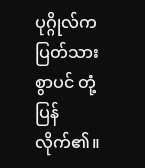ပုဂ္ဂိုလ်က ပြတ်သားစွာပင် တုံ့ပြန်လိုက်၏။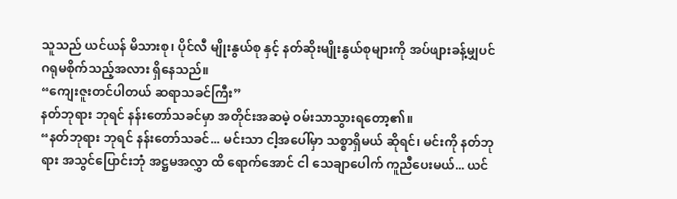သူသည် ယင်ယန် မိသားစု၊ ပိုင်လီ မျိုးနွယ်စု နှင့် နတ်ဆိုးမျိုးနွယ်စုများကို အပ်ဖျားခန့်မျှပင် ဂရုမစိုက်သည့်အလား ရှိနေသည်။
“ကျေးဇူးတင်ပါတယ် ဆရာသခင်ကြီး”
နတ်ဘုရား ဘုရင် နန်းတော်သခင်မှာ အတိုင်းအဆမဲ့ ဝမ်းသာသွားရတော့၏။
“နတ်ဘုရား ဘုရင် နန်းတော်သခင်... မင်းသာ ငါ့အပေါ်မှာ သစ္စာရှိမယ် ဆိုရင်၊ မင်းကို နတ်ဘုရား အသွင်ပြောင်းဘုံ အဋ္ဌမအလွှာ ထိ ရောက်အောင် ငါ သေချာပေါက် ကူညီပေးမယ်... ယင်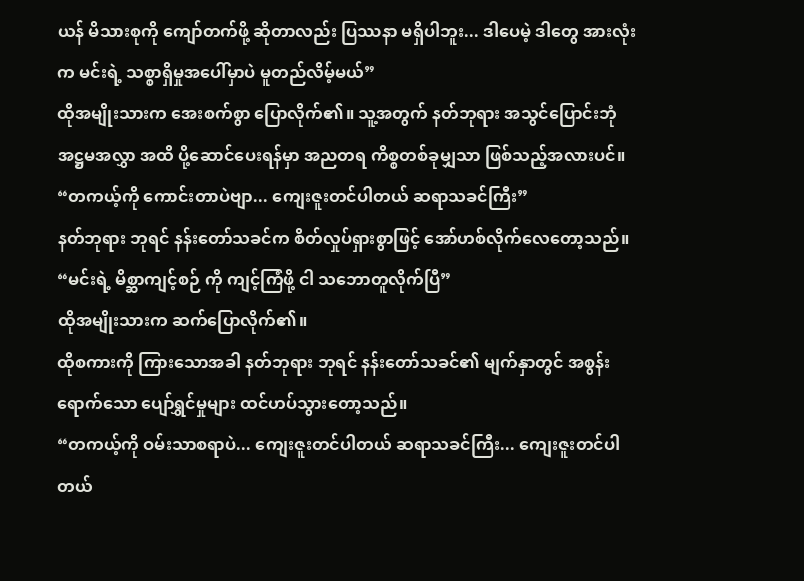ယန် မိသားစုကို ကျော်တက်ဖို့ ဆိုတာလည်း ပြဿနာ မရှိပါဘူး... ဒါပေမဲ့ ဒါတွေ အားလုံးက မင်းရဲ့ သစ္စာရှိမှုအပေါ်မှာပဲ မူတည်လိမ့်မယ်”
ထိုအမျိုးသားက အေးစက်စွာ ပြောလိုက်၏။ သူ့အတွက် နတ်ဘုရား အသွင်ပြောင်းဘုံ အဋ္ဌမအလွှာ အထိ ပို့ဆောင်ပေးရန်မှာ အညတရ ကိစ္စတစ်ခုမျှသာ ဖြစ်သည့်အလားပင်။
“တကယ့်ကို ကောင်းတာပဲဗျာ... ကျေးဇူးတင်ပါတယ် ဆရာသခင်ကြီး”
နတ်ဘုရား ဘုရင် နန်းတော်သခင်က စိတ်လှုပ်ရှားစွာဖြင့် အော်ဟစ်လိုက်လေတော့သည်။
“မင်းရဲ့ မိစ္ဆာကျင့်စဉ် ကို ကျင့်ကြံဖို့ ငါ သဘောတူလိုက်ပြီ”
ထိုအမျိုးသားက ဆက်ပြောလိုက်၏။
ထိုစကားကို ကြားသောအခါ နတ်ဘုရား ဘုရင် နန်းတော်သခင်၏ မျက်နှာတွင် အစွန်းရောက်သော ပျော်ရွှင်မှုများ ထင်ဟပ်သွားတော့သည်။
“တကယ့်ကို ဝမ်းသာစရာပဲ... ကျေးဇူးတင်ပါတယ် ဆရာသခင်ကြီး... ကျေးဇူးတင်ပါတယ်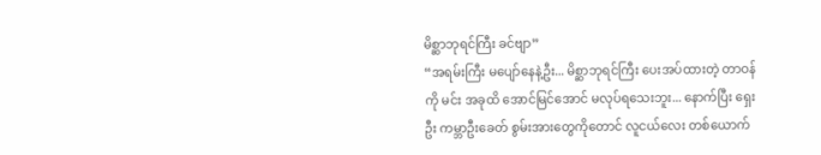မိစ္ဆာဘုရင်ကြီး ခင်ဗျာ”
“အရမ်းကြီး မပျော်နေနဲ့ဦး... မိစ္ဆာဘုရင်ကြီး ပေးအပ်ထားတဲ့ တာဝန်ကို မင်း အခုထိ အောင်မြင်အောင် မလုပ်ရသေးဘူး... နောက်ပြီး ရှေးဦး ကမ္ဘာဦးခေတ် စွမ်းအားတွေကိုတောင် လူငယ်လေး တစ်ယောက်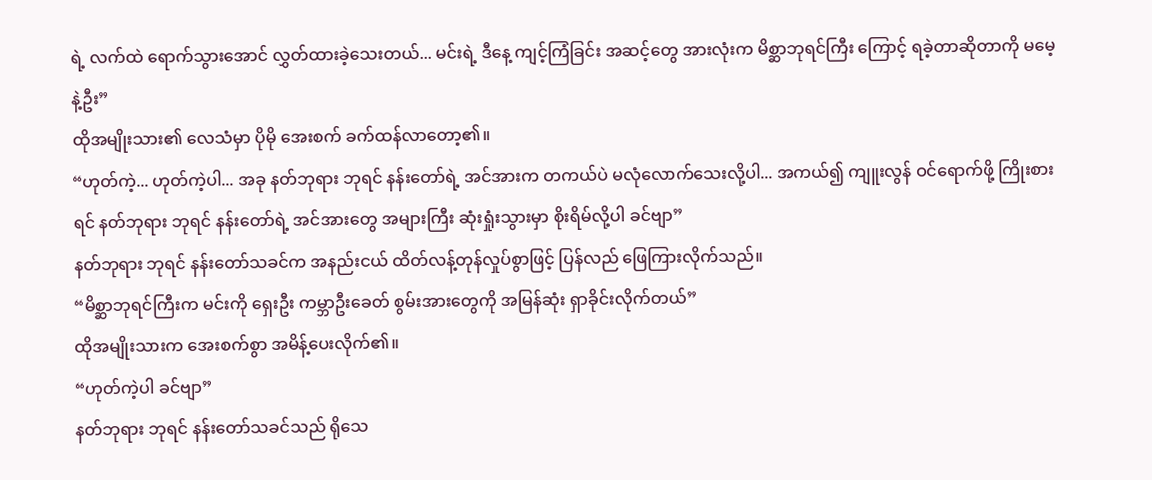ရဲ့ လက်ထဲ ရောက်သွားအောင် လွှတ်ထားခဲ့သေးတယ်... မင်းရဲ့ ဒီနေ့ ကျင့်ကြံခြင်း အဆင့်တွေ အားလုံးက မိစ္ဆာဘုရင်ကြီး ကြောင့် ရခဲ့တာဆိုတာကို မမေ့နဲ့ဦး”
ထိုအမျိုးသား၏ လေသံမှာ ပိုမို အေးစက် ခက်ထန်လာတော့၏။
“ဟုတ်ကဲ့... ဟုတ်ကဲ့ပါ... အခု နတ်ဘုရား ဘုရင် နန်းတော်ရဲ့ အင်အားက တကယ်ပဲ မလုံလောက်သေးလို့ပါ... အကယ်၍ ကျူးလွန် ဝင်ရောက်ဖို့ ကြိုးစားရင် နတ်ဘုရား ဘုရင် နန်းတော်ရဲ့ အင်အားတွေ အများကြီး ဆုံးရှုံးသွားမှာ စိုးရိမ်လို့ပါ ခင်ဗျာ”
နတ်ဘုရား ဘုရင် နန်းတော်သခင်က အနည်းငယ် ထိတ်လန့်တုန်လှုပ်စွာဖြင့် ပြန်လည် ဖြေကြားလိုက်သည်။
“မိစ္ဆာဘုရင်ကြီးက မင်းကို ရှေးဦး ကမ္ဘာဦးခေတ် စွမ်းအားတွေကို အမြန်ဆုံး ရှာခိုင်းလိုက်တယ်”
ထိုအမျိုးသားက အေးစက်စွာ အမိန့်ပေးလိုက်၏။
“ဟုတ်ကဲ့ပါ ခင်ဗျာ”
နတ်ဘုရား ဘုရင် နန်းတော်သခင်သည် ရိုသေ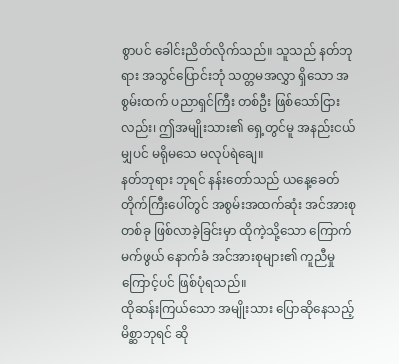စွာပင် ခေါင်းညိတ်လိုက်သည်။ သူသည် နတ်ဘုရား အသွင်ပြောင်းဘုံ သတ္တမအလွှာ ရှိသော အစွမ်းထက် ပညာရှင်ကြီး တစ်ဦး ဖြစ်သော်ငြားလည်း၊ ဤအမျိုးသား၏ ရှေ့တွင်မူ အနည်းငယ်မျှပင် မရိုမသေ မလုပ်ရဲချေ။
နတ်ဘုရား ဘုရင် နန်းတော်သည် ယနေ့ခေတ် တိုက်ကြီးပေါ်တွင် အစွမ်းအထက်ဆုံး အင်အားစု တစ်ခု ဖြစ်လာခဲ့ခြင်းမှာ ထိုကဲ့သို့သော ကြောက်မက်ဖွယ် နောက်ခံ အင်အားစုများ၏ ကူညီမှုကြောင့်ပင် ဖြစ်ပုံရသည်။
ထိုဆန်းကြယ်သော အမျိုးသား ပြောဆိုနေသည့် မိစ္ဆာဘုရင် ဆို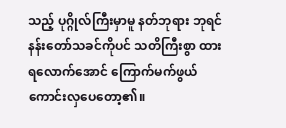သည့် ပုဂ္ဂိုလ်ကြီးမှာမူ နတ်ဘုရား ဘုရင် နန်းတော်သခင်ကိုပင် သတိကြီးစွာ ထားရလောက်အောင် ကြောက်မက်ဖွယ် ကောင်းလှပေတော့၏။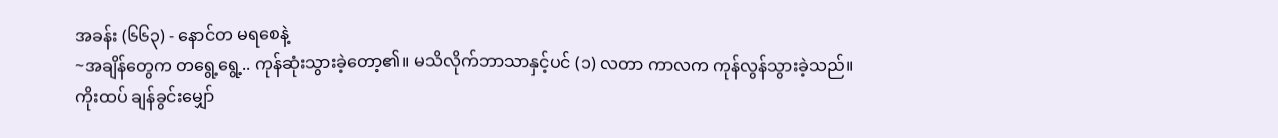အခန်း (၆၆၃) - နောင်တ မရစေနဲ့
~အချိန်တွေက တရွေ့ရွေ့.. ကုန်ဆုံးသွားခဲ့တော့၏။ မသိလိုက်ဘာသာနှင့်ပင် (၁) လတာ ကာလက ကုန်လွန်သွားခဲ့သည်။
ကိုးထပ် ချန်ခွင်းမျှော်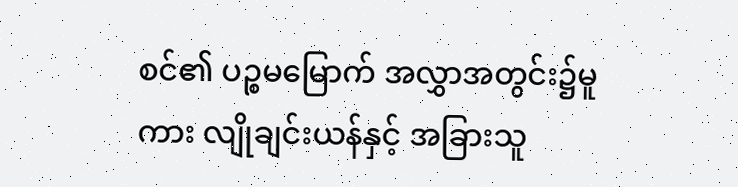စင်၏ ပဉ္စမမြောက် အလွှာအတွင်း၌မူကား လျိုချင်းယန်နှင့် အခြားသူ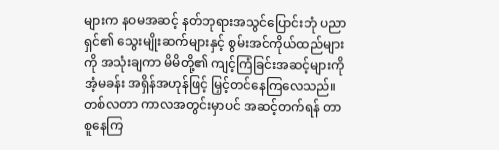များက နဝမအဆင့် နတ်ဘုရားအသွင်ပြောင်းဘုံ ပညာရှင်၏ သွေးမျိုးဆက်များနှင့် စွမ်းအင်ကိုယ်ထည်များကို အသုံးချကာ မိမိတို့၏ ကျင့်ကြံခြင်းအဆင့်များကို အံ့မခန်း အရှိန်အဟုန်ဖြင့် မြှင့်တင်နေကြလေသည်။ တစ်လတာ ကာလအတွင်းမှာပင် အဆင့်တက်ရန် တာစူနေကြ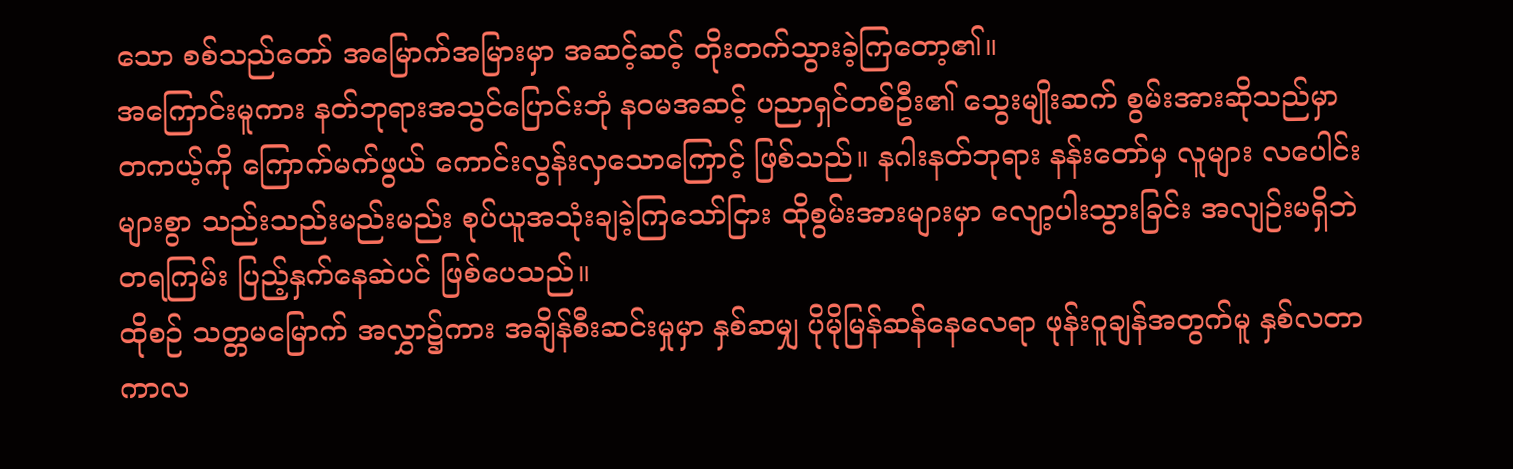သော စစ်သည်တော် အမြောက်အမြားမှာ အဆင့်ဆင့် တိုးတက်သွားခဲ့ကြတော့၏။
အကြောင်းမူကား နတ်ဘုရားအသွင်ပြောင်းဘုံ နဝမအဆင့် ပညာရှင်တစ်ဦး၏ သွေးမျိုးဆက် စွမ်းအားဆိုသည်မှာ တကယ့်ကို ကြောက်မက်ဖွယ် ကောင်းလွန်းလှသောကြောင့် ဖြစ်သည်။ နဂါးနတ်ဘုရား နန်းတော်မှ လူများ လပေါင်းများစွာ သည်းသည်းမည်းမည်း စုပ်ယူအသုံးချခဲ့ကြသော်ငြား ထိုစွမ်းအားများမှာ လျော့ပါးသွားခြင်း အလျဉ်းမရှိဘဲ တရကြမ်း ပြည့်နှက်နေဆဲပင် ဖြစ်ပေသည်။
ထိုစဉ် သတ္တမမြောက် အလွှာ၌ကား အချိန်စီးဆင်းမှုမှာ နှစ်ဆမျှ ပိုမိုမြန်ဆန်နေလေရာ ဖုန်းဝူချန်အတွက်မူ နှစ်လတာ ကာလ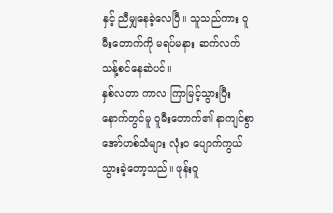နှင့် ညီမျှနေခဲ့လေပြီ။ သူသည်ကား ဝူမီးတောက်ကို မရပ်မနား ဆက်လက် သန့်စင်နေဆဲပင်။
နှစ်လတာ ကာလ ကြာမြင့်သွားပြီးနောက်တွင်မူ ဝူမီးတောက်၏ နာကျင်စွာ အော်ဟစ်သံများ လုံးဝ ပျောက်ကွယ်သွားခဲ့တော့သည်။ ဖုန်းဝူ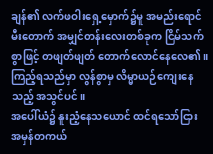ချန်၏ လက်ဖဝါးရှေ့မှောက်၌မူ အမည်းရောင် မီးတောက် အမျှင်တန်းလေးတစ်ခုက ငြိမ်သက်စွာဖြင့် တဖျတ်ဖျတ် တောက်လောင်နေလေ၏။ ကြည့်ရသည်မှာ လွန်စွာမှ လိမ္မာယဉ်ကျေးနေသည့် အသွင်ပင်။
အပေါ်ယံ၌ နူးညံ့နေသယောင် ထင်ရသော်ငြား အမှန်တကယ်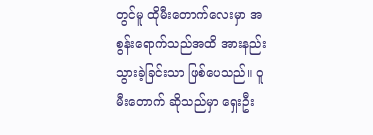တွင်မူ ထိုမီးတောက်လေးမှာ အစွန်းရောက်သည်အထိ အားနည်းသွားခဲ့ခြင်းသာ ဖြစ်ပေသည်။ ဝူမီးတောက် ဆိုသည်မှာ ရှေးဦး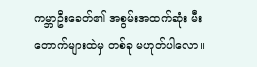ကမ္ဘာဦးခေတ်၏ အစွမ်းအထက်ဆုံး မီးတောက်များထဲမှ တစ်ခု မဟုတ်ပါလော။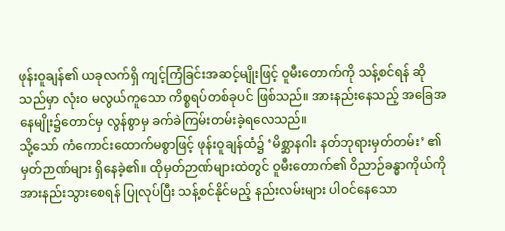ဖုန်းဝူချန်၏ ယခုလက်ရှိ ကျင့်ကြံခြင်းအဆင့်မျိုးဖြင့် ဝူမီးတောက်ကို သန့်စင်ရန် ဆိုသည်မှာ လုံးဝ မလွယ်ကူသော ကိစ္စရပ်တစ်ခုပင် ဖြစ်သည်။ အားနည်းနေသည့် အခြေအနေမျိုး၌တောင်မှ လွန်စွာမှ ခက်ခဲကြမ်းတမ်းခဲ့ရလေသည်။
သို့သော် ကံကောင်းထောက်မစွာဖြင့် ဖုန်းဝူချန်ထံ၌ ‘မိစ္ဆာနဂါး နတ်ဘုရားမှတ်တမ်း’ ၏ မှတ်ဉာဏ်များ ရှိနေခဲ့၏။ ထိုမှတ်ဉာဏ်များထဲတွင် ဝူမီးတောက်၏ ဝိညာဉ်ခန္ဓာကိုယ်ကို အားနည်းသွားစေရန် ပြုလုပ်ပြီး သန့်စင်နိုင်မည့် နည်းလမ်းများ ပါဝင်နေသော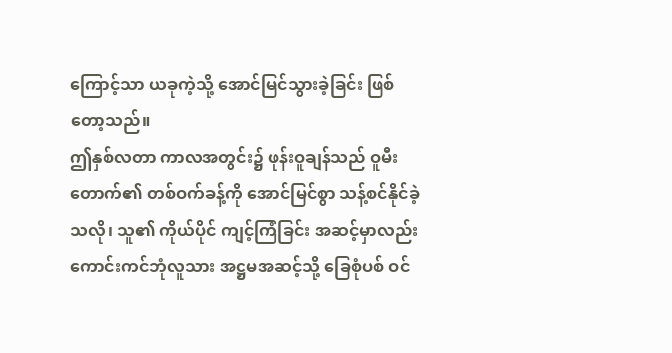ကြောင့်သာ ယခုကဲ့သို့ အောင်မြင်သွားခဲ့ခြင်း ဖြစ်တော့သည်။
ဤနှစ်လတာ ကာလအတွင်း၌ ဖုန်းဝူချန်သည် ဝူမီးတောက်၏ တစ်ဝက်ခန့်ကို အောင်မြင်စွာ သန့်စင်နိုင်ခဲ့သလို၊ သူ၏ ကိုယ်ပိုင် ကျင့်ကြံခြင်း အဆင့်မှာလည်း ကောင်းကင်ဘုံလူသား အဋ္ဌမအဆင့်သို့ ခြေစုံပစ် ဝင်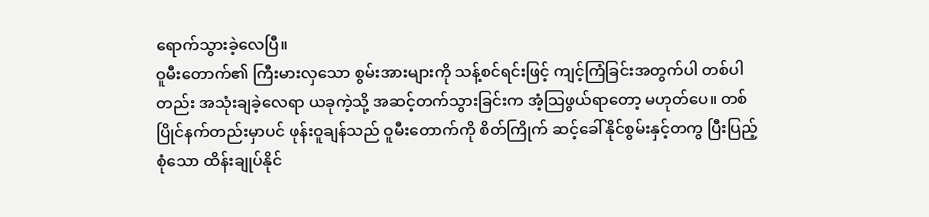ရောက်သွားခဲ့လေပြီ။
ဝူမီးတောက်၏ ကြီးမားလှသော စွမ်းအားများကို သန့်စင်ရင်းဖြင့် ကျင့်ကြံခြင်းအတွက်ပါ တစ်ပါတည်း အသုံးချခဲ့လေရာ ယခုကဲ့သို့ အဆင့်တက်သွားခြင်းက အံ့သြဖွယ်ရာတော့ မဟုတ်ပေ။ တစ်ပြိုင်နက်တည်းမှာပင် ဖုန်းဝူချန်သည် ဝူမီးတောက်ကို စိတ်ကြိုက် ဆင့်ခေါ်နိုင်စွမ်းနှင့်တကွ ပြီးပြည့်စုံသော ထိန်းချုပ်နိုင်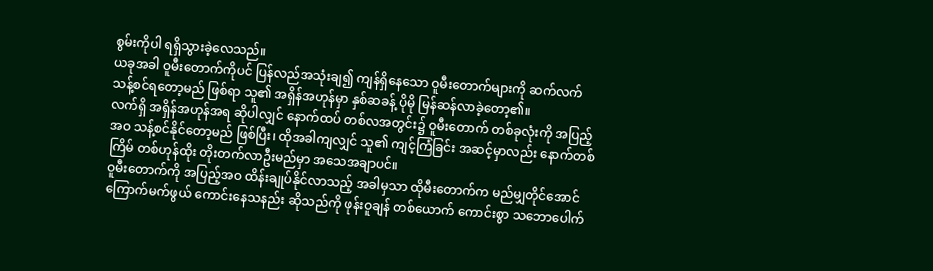စွမ်းကိုပါ ရရှိသွားခဲ့လေသည်။
ယခုအခါ ဝူမီးတောက်ကိုပင် ပြန်လည်အသုံးချ၍ ကျန်ရှိနေသော ဝူမီးတောက်များကို ဆက်လက် သန့်စင်ရတော့မည် ဖြစ်ရာ သူ၏ အရှိန်အဟုန်မှာ နှစ်ဆခန့် ပိုမို မြန်ဆန်လာခဲ့တော့၏။
လက်ရှိ အရှိန်အဟုန်အရ ဆိုပါလျှင် နောက်ထပ် တစ်လအတွင်း၌ ဝူမီးတောက် တစ်ခုလုံးကို အပြည့်အဝ သန့်စင်နိုင်တော့မည် ဖြစ်ပြီး၊ ထိုအခါကျလျှင် သူ၏ ကျင့်ကြံခြင်း အဆင့်မှာလည်း နောက်တစ်ကြိမ် တစ်ဟုန်ထိုး တိုးတက်လာဦးမည်မှာ အသေအချာပင်။
ဝူမီးတောက်ကို အပြည့်အဝ ထိန်းချုပ်နိုင်လာသည့် အခါမှသာ ထိုမီးတောက်က မည်မျှတိုင်အောင် ကြောက်မက်ဖွယ် ကောင်းနေသနည်း ဆိုသည်ကို ဖုန်းဝူချန် တစ်ယောက် ကောင်းစွာ သဘောပေါက်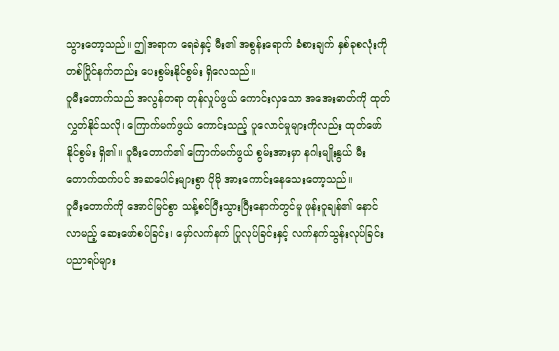သွားတော့သည်။ ဤအရာက ရေခဲနှင့် မီး၏ အစွန်းရောက် ခံစားချက် နှစ်ခုစလုံးကို တစ်ပြိုင်နက်တည်း ပေးစွမ်းနိုင်စွမ်း ရှိလေသည်။
ဝူမီးတောက်သည် အလွန်တရာ တုန်လှုပ်ဖွယ် ကောင်းလှသော အအေးဓာတ်ကို ထုတ်လွှတ်နိုင်သလို၊ ကြောက်မက်ဖွယ် ကောင်းသည့် ပူလောင်မှုများကိုလည်း ထုတ်ဖော်နိုင်စွမ်း ရှိ၏။ ဝူမီးတောက်၏ ကြောက်မက်ဖွယ် စွမ်းအားမှာ နဂါးမျိုးနွယ် မီးတောက်ထက်ပင် အဆပေါင်းများစွာ ပိုမို အားကောင်းနေသေးတော့သည်။
ဝူမီးတောက်ကို အောင်မြင်စွာ သန့်စင်ပြီးသွားပြီးနောက်တွင်မူ ဖုန်းဝူချန်၏ နောင်လာမည့် ဆေးဖော်စပ်ခြင်း၊ မှော်လက်နက် ပြုလုပ်ခြင်းနှင့် လက်နက်သွန်းလုပ်ခြင်း ပညာရပ်များ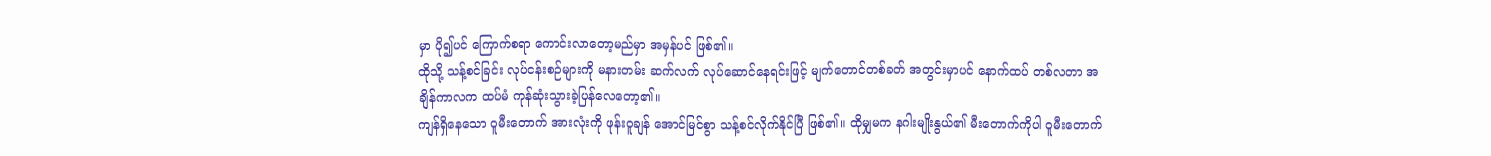မှာ ပို၍ပင် ကြောက်စရာ ကောင်းလာတော့မည်မှာ အမှန်ပင် ဖြစ်၏။
ထိုသို့ သန့်စင်ခြင်း လုပ်ငန်းစဉ်များကို မနားတမ်း ဆက်လက် လုပ်ဆောင်နေရင်းဖြင့် မျက်တောင်တစ်ခတ် အတွင်းမှာပင် နောက်ထပ် တစ်လတာ အချိန်ကာလက ထပ်မံ ကုန်ဆုံးသွားခဲ့ပြန်လေတော့၏။
ကျန်ရှိနေသော ဝူမီးတောက် အားလုံးကို ဖုန်းဝူချန် အောင်မြင်စွာ သန့်စင်လိုက်နိုင်ပြီ ဖြစ်၏။ ထိုမျှမက နဂါးမျိုးနွယ်၏ မီးတောက်ကိုပါ ဝူမီးတောက်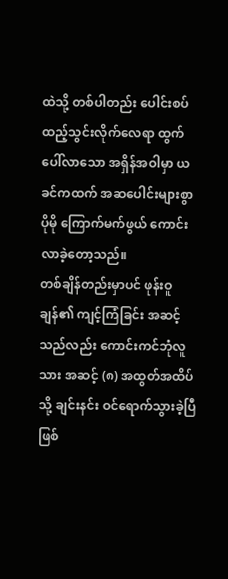ထဲသို့ တစ်ပါတည်း ပေါင်းစပ်ထည့်သွင်းလိုက်လေရာ ထွက်ပေါ်လာသော အရှိန်အဝါမှာ ယခင်ကထက် အဆပေါင်းများစွာ ပိုမို ကြောက်မက်ဖွယ် ကောင်းလာခဲ့တော့သည်။
တစ်ချိန်တည်းမှာပင် ဖုန်းဝူချန်၏ ကျင့်ကြံခြင်း အဆင့်သည်လည်း ကောင်းကင်ဘုံလူသား အဆင့် (၈) အထွတ်အထိပ်သို့ ချင်းနင်း ဝင်ရောက်သွားခဲ့ပြီ ဖြစ်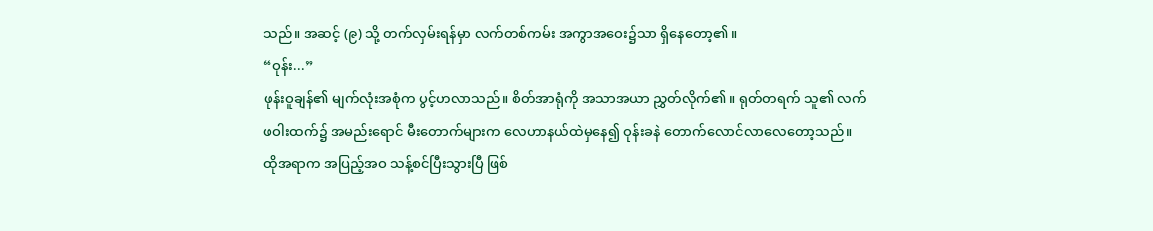သည်။ အဆင့် (၉) သို့ တက်လှမ်းရန်မှာ လက်တစ်ကမ်း အကွာအဝေး၌သာ ရှိနေတော့၏။
“ဝုန်း...”
ဖုန်းဝူချန်၏ မျက်လုံးအစုံက ပွင့်ဟလာသည်။ စိတ်အာရုံကို အသာအယာ ညွှတ်လိုက်၏။ ရုတ်တရက် သူ၏ လက်ဖဝါးထက်၌ အမည်းရောင် မီးတောက်များက လေဟာနယ်ထဲမှနေ၍ ဝုန်းခနဲ တောက်လောင်လာလေတော့သည်။
ထိုအရာက အပြည့်အဝ သန့်စင်ပြီးသွားပြီ ဖြစ်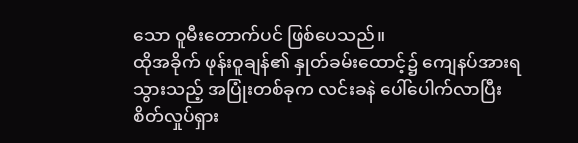သော ဝူမီးတောက်ပင် ဖြစ်ပေသည်။
ထိုအခိုက် ဖုန်းဝူချန်၏ နှုတ်ခမ်းထောင့်၌ ကျေနပ်အားရသွားသည့် အပြုံးတစ်ခုက လင်းခနဲ ပေါ်ပေါက်လာပြီး စိတ်လှုပ်ရှား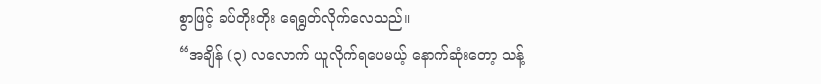စွာဖြင့် ခပ်တိုးတိုး ရေရွတ်လိုက်လေသည်။
“အချိန် (၃) လလောက် ယူလိုက်ရပေမယ့် နောက်ဆုံးတော့ သန့်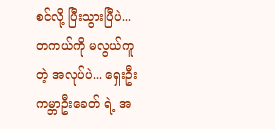စင်လို့ ပြီးသွားပြီပဲ... တကယ်ကို မလွယ်ကူတဲ့ အလုပ်ပဲ... ရှေးဦး ကမ္ဘာဦးခေတ် ရဲ့ အ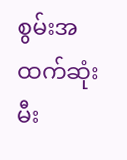စွမ်းအထက်ဆုံး မီး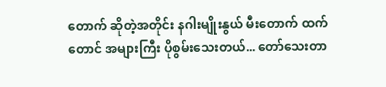တောက် ဆိုတဲ့အတိုင်း နဂါးမျိုးနွယ် မီးတောက် ထက်တောင် အများကြီး ပိုစွမ်းသေးတယ်... တော်သေးတာ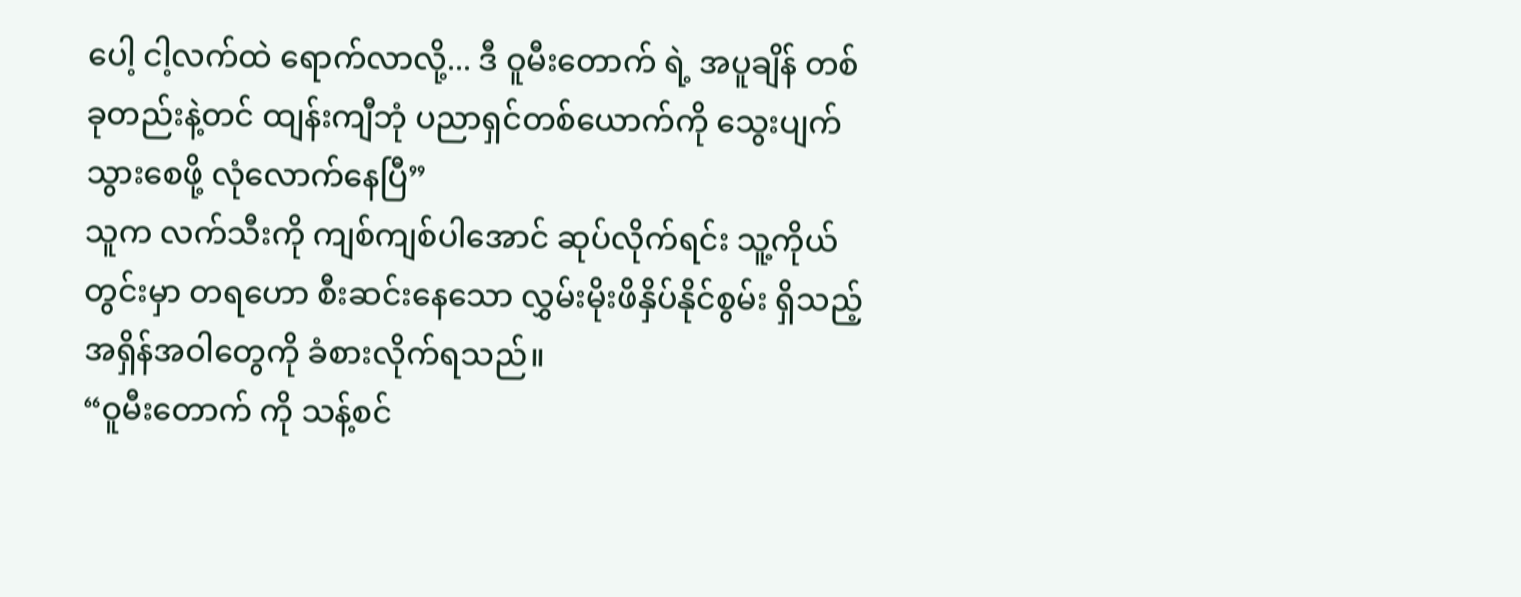ပေါ့ ငါ့လက်ထဲ ရောက်လာလို့... ဒီ ဝူမီးတောက် ရဲ့ အပူချိန် တစ်ခုတည်းနဲ့တင် ထျန်းကျီဘုံ ပညာရှင်တစ်ယောက်ကို သွေးပျက်သွားစေဖို့ လုံလောက်နေပြီ”
သူက လက်သီးကို ကျစ်ကျစ်ပါအောင် ဆုပ်လိုက်ရင်း သူ့ကိုယ်တွင်းမှာ တရဟော စီးဆင်းနေသော လွှမ်းမိုးဖိနှိပ်နိုင်စွမ်း ရှိသည့် အရှိန်အဝါတွေကို ခံစားလိုက်ရသည်။
“ဝူမီးတောက် ကို သန့်စင်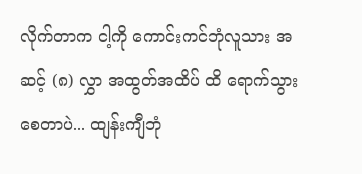လိုက်တာက ငါ့ကို ကောင်းကင်ဘုံလူသား အဆင့် (၈) လွှာ အထွတ်အထိပ် ထိ ရောက်သွားစေတာပဲ... ထျန်းကျီဘုံ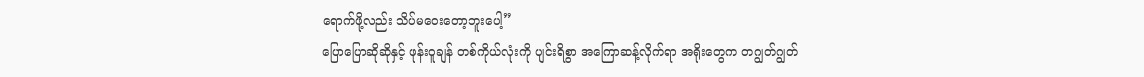ရောက်ဖို့လည်း သိပ်မဝေးတော့ဘူးပေါ့”
ပြောပြောဆိုဆိုနှင့် ဖုန်းဝူချန် တစ်ကိုယ်လုံးကို ပျင်းရိစွာ အကြောဆန့်လိုက်ရာ အရိုးတွေက တဂျွတ်ဂျွတ်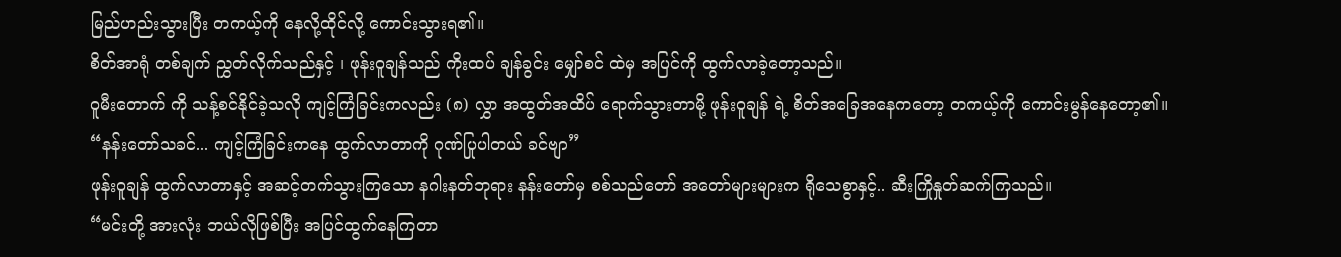မြည်ဟည်းသွားပြီး တကယ့်ကို နေလို့ထိုင်လို့ ကောင်းသွားရ၏။
စိတ်အာရုံ တစ်ချက် ညွှတ်လိုက်သည်နှင့် ၊ ဖုန်းဝူချန်သည် ကိုးထပ် ချန်ခွင်း မျှော်စင် ထဲမှ အပြင်ကို ထွက်လာခဲ့တော့သည်။
ဝူမီးတောက် ကို သန့်စင်နိုင်ခဲ့သလို ကျင့်ကြံခြင်းကလည်း (၈) လွှာ အထွတ်အထိပ် ရောက်သွားတာမို့ ဖုန်းဝူချန် ရဲ့ စိတ်အခြေအနေကတော့ တကယ့်ကို ကောင်းမွန်နေတော့၏။
“နန်းတော်သခင်... ကျင့်ကြံခြင်းကနေ ထွက်လာတာကို ဂုဏ်ပြုပါတယ် ခင်ဗျာ”
ဖုန်းဝူချန် ထွက်လာတာနှင့် အဆင့်တက်သွားကြသော နဂါးနတ်ဘုရား နန်းတော်မှ စစ်သည်တော် အတော်များများက ရိုသေစွာနှင့်.. ဆီးကြိုနှုတ်ဆက်ကြသည်။
“မင်းတို့ အားလုံး ဘယ်လိုဖြစ်ပြီး အပြင်ထွက်နေကြတာ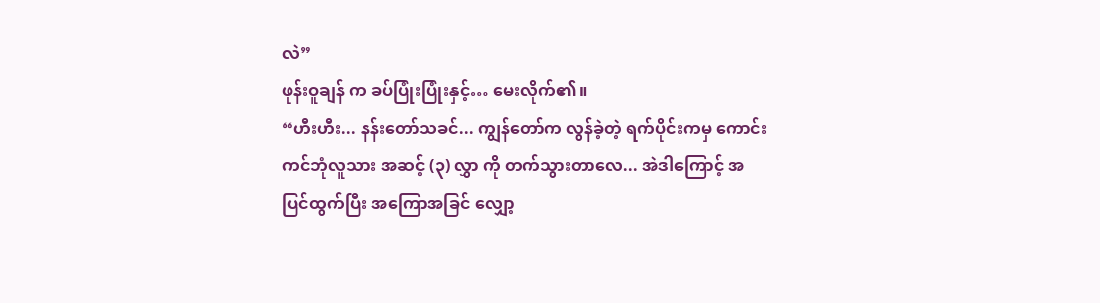လဲ”
ဖုန်းဝူချန် က ခပ်ပြုံးပြုံးနှင့်… မေးလိုက်၏။
“ဟီးဟီး... နန်းတော်သခင်... ကျွန်တော်က လွန်ခဲ့တဲ့ ရက်ပိုင်းကမှ ကောင်းကင်ဘုံလူသား အဆင့် (၃) လွှာ ကို တက်သွားတာလေ... အဲဒါကြောင့် အပြင်ထွက်ပြီး အကြောအခြင် လျှော့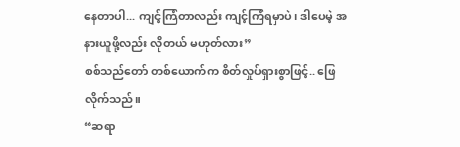နေတာပါ... ကျင့်ကြံတာလည်း ကျင့်ကြံရမှာပဲ၊ ဒါပေမဲ့ အနားယူဖို့လည်း လိုတယ် မဟုတ်လား”
စစ်သည်တော် တစ်ယောက်က စိတ်လှုပ်ရှားစွာဖြင့်.. ဖြေလိုက်သည်။
“ဆရာ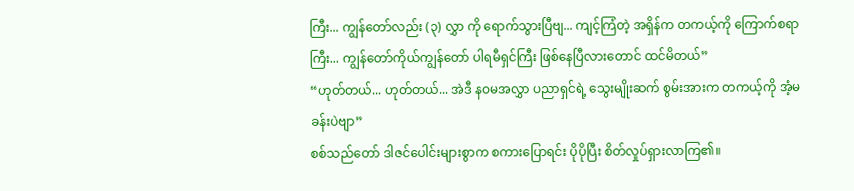ကြီး... ကျွန်တော်လည်း (၃) လွှာ ကို ရောက်သွားပြီဗျ... ကျင့်ကြံတဲ့ အရှိန်က တကယ့်ကို ကြောက်စရာကြီး... ကျွန်တော်ကိုယ်ကျွန်တော် ပါရမီရှင်ကြီး ဖြစ်နေပြီလားတောင် ထင်မိတယ်”
“ဟုတ်တယ်... ဟုတ်တယ်... အဲဒီ နဝမအလွှာ ပညာရှင်ရဲ့ သွေးမျိုးဆက် စွမ်းအားက တကယ့်ကို အံ့မခန်းပဲဗျာ”
စစ်သည်တော် ဒါဇင်ပေါင်းများစွာက စကားပြောရင်း ပိုပိုပြီး စိတ်လှုပ်ရှားလာကြ၏။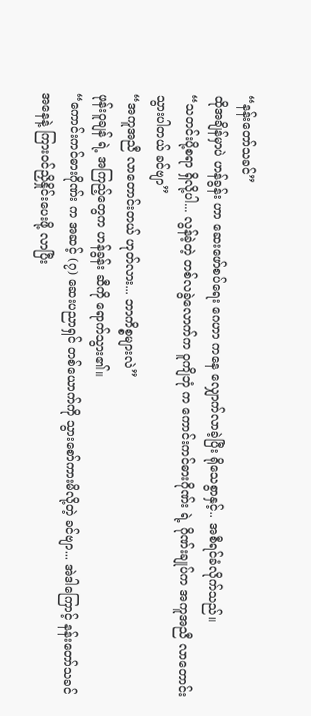“နန်းတော်သခင်”
ထိုအချိန်မှာပဲ ဟန်ခွန်း ဟာ ဆေးဖော်စပ်ရေး ဂေဟာ ကနေ လျှောက်လာခဲ့ပြီး ရိုသေစွာနှင့်.. အစီရင်ခံလိုက်သည်။
“သတင်းပို့စရာ ရှိလို့ပါ... လွန်ခဲ့တဲ့ တစ်လခွဲလောက်က ဝူကျိဘုံ က ကောင်းကင်ဓားဂိုဏ်း ရဲ့ ဂိုဏ်းချုပ်က အကူအညီ လာတောင်းသွားပါတယ် ခင်ဗျာ”
“အကူအညီ လာတောင်းတယ် ဟုတ်လား... ဘာကိစ္စများလဲ”
ဖုန်းဝူချန် ရဲ့ အကြည့်တွေက ဟန်ခွန်း ဆီကို ရောက်သွား၏။
“ကောင်းကင်ဓားဂိုဏ်း က အဆင့် (၇) ဆေးပညာရှင် တစ်ယောက်ကို သွားစော်ကားမိလို့တဲ့ ခင်ဗျာ... အဲဒါကြောင့် နန်းတော်သခင် အနေနဲ့ ကြားဝင်ညှိနှိုင်းပေးဖို့ လာပြီး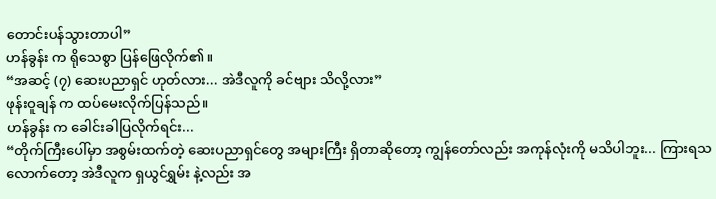တောင်းပန်သွားတာပါ”
ဟန်ခွန်း က ရိုသေစွာ ပြန်ဖြေလိုက်၏။
“အဆင့် (၇) ဆေးပညာရှင် ဟုတ်လား... အဲဒီလူကို ခင်ဗျား သိလို့လား”
ဖုန်းဝူချန် က ထပ်မေးလိုက်ပြန်သည်။
ဟန်ခွန်း က ခေါင်းခါပြလိုက်ရင်း...
“တိုက်ကြီးပေါ်မှာ အစွမ်းထက်တဲ့ ဆေးပညာရှင်တွေ အများကြီး ရှိတာဆိုတော့ ကျွန်တော်လည်း အကုန်လုံးကို မသိပါဘူး... ကြားရသလောက်တော့ အဲဒီလူက ရှယွင်ရွှမ်း နဲ့လည်း အ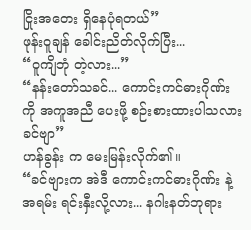ငြိုးအတေး ရှိနေပုံရတယ်”
ဖုန်းဝူချန် ခေါင်းညိတ်လိုက်ပြီး...
“ဝူကျိဘုံ တဲ့လား...”
“နန်းတော်သခင်... ကောင်းကင်ဓားဂိုဏ်း ကို အကူအညီ ပေးဖို့ စဉ်းစားထားပါသလား ခင်ဗျာ”
ဟန်ခွန်း က မေးမြန်းလိုက်၏။
“ခင်ဗျားက အဲဒီ ကောင်းကင်ဓားဂိုဏ်း နဲ့ အရမ်း ရင်းနှီးလို့လား... နဂါးနတ်ဘုရား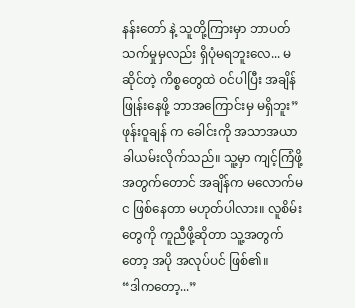နန်းတော် နဲ့ သူတို့ကြားမှာ ဘာပတ်သက်မှုမှလည်း ရှိပုံမရဘူးလေ... မဆိုင်တဲ့ ကိစ္စတွေထဲ ဝင်ပါပြီး အချိန်ဖြုန်းနေဖို့ ဘာအကြောင်းမှ မရှိဘူး”
ဖုန်းဝူချန် က ခေါင်းကို အသာအယာ ခါယမ်းလိုက်သည်။ သူ့မှာ ကျင့်ကြံဖို့အတွက်တောင် အချိန်က မလောက်မင ဖြစ်နေတာ မဟုတ်ပါလား။ လူစိမ်းတွေကို ကူညီဖို့ဆိုတာ သူ့အတွက်တော့ အပို အလုပ်ပင် ဖြစ်၏။
“ဒါကတော့...”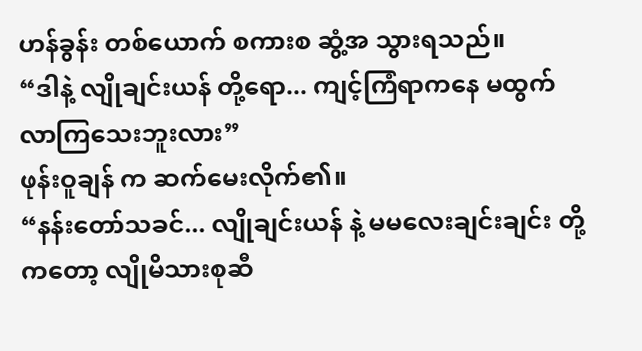ဟန်ခွန်း တစ်ယောက် စကားစ ဆွံ့အ သွားရသည်။
“ဒါနဲ့ လျိုချင်းယန် တို့ရော... ကျင့်ကြံရာကနေ မထွက်လာကြသေးဘူးလား”
ဖုန်းဝူချန် က ဆက်မေးလိုက်၏။
“နန်းတော်သခင်... လျိုချင်းယန် နဲ့ မမလေးချင်းချင်း တို့ကတော့ လျိုမိသားစုဆီ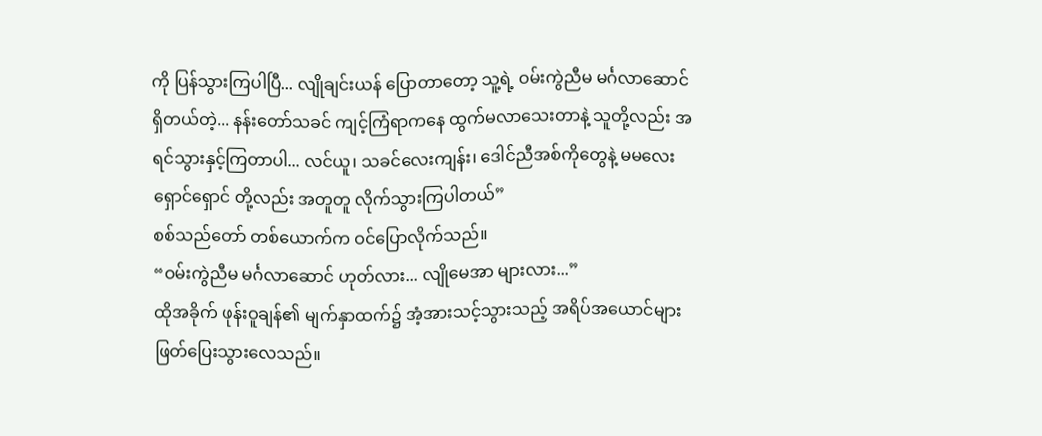ကို ပြန်သွားကြပါပြီ... လျိုချင်းယန် ပြောတာတော့ သူ့ရဲ့ ဝမ်းကွဲညီမ မင်္ဂလာဆောင် ရှိတယ်တဲ့... နန်းတော်သခင် ကျင့်ကြံရာကနေ ထွက်မလာသေးတာနဲ့ သူတို့လည်း အရင်သွားနှင့်ကြတာပါ... လင်ယူ၊ သခင်လေးကျန်း၊ ဒေါင်ညီအစ်ကိုတွေနဲ့ မမလေးရှောင်ရှောင် တို့လည်း အတူတူ လိုက်သွားကြပါတယ်”
စစ်သည်တော် တစ်ယောက်က ဝင်ပြောလိုက်သည်။
“ဝမ်းကွဲညီမ မင်္ဂလာဆောင် ဟုတ်လား... လျိုမေအာ များလား...”
ထိုအခိုက် ဖုန်းဝူချန်၏ မျက်နှာထက်၌ အံ့အားသင့်သွားသည့် အရိပ်အယောင်များ ဖြတ်ပြေးသွားလေသည်။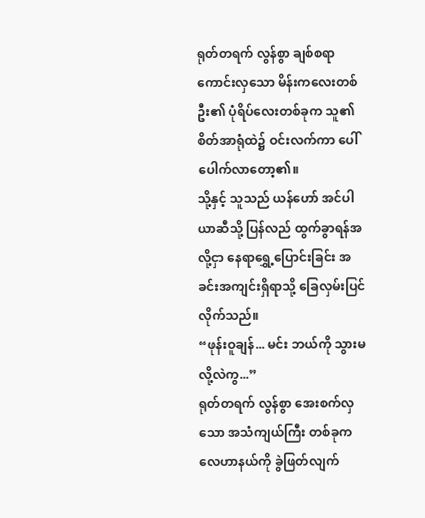ရုတ်တရက် လွန်စွာ ချစ်စရာကောင်းလှသော မိန်းကလေးတစ်ဦး၏ ပုံရိပ်လေးတစ်ခုက သူ၏ စိတ်အာရုံထဲ၌ ဝင်းလက်ကာ ပေါ်ပေါက်လာတော့၏။
သို့နှင့် သူသည် ယန်ဟော် အင်ပါယာဆီသို့ ပြန်လည် ထွက်ခွာရန်အလို့ငှာ နေရာရွှေ့ပြောင်းခြင်း အခင်းအကျင်းရှိရာသို့ ခြေလှမ်းပြင်လိုက်သည်။
“ဖုန်းဝူချန်... မင်း ဘယ်ကို သွားမလို့လဲကွ...”
ရုတ်တရက် လွန်စွာ အေးစက်လှသော အသံကျယ်ကြီး တစ်ခုက လေဟာနယ်ကို ခွဲဖြတ်လျက်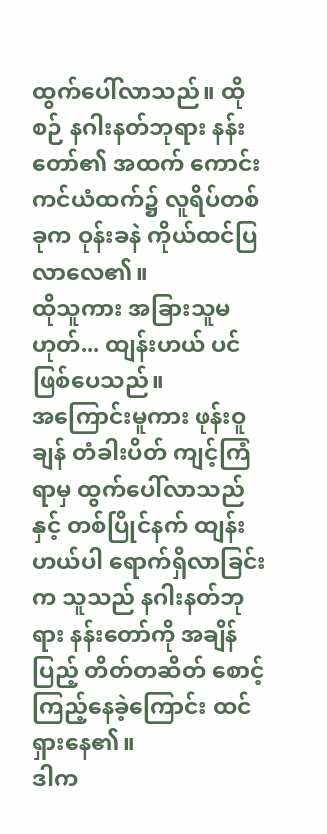ထွက်ပေါ်လာသည်။ ထိုစဉ် နဂါးနတ်ဘုရား နန်းတော်၏ အထက် ကောင်းကင်ယံထက်၌ လူရိပ်တစ်ခုက ဝုန်းခနဲ ကိုယ်ထင်ပြလာလေ၏။
ထိုသူကား အခြားသူမဟုတ်... ထျန်းဟယ် ပင် ဖြစ်ပေသည်။
အကြောင်းမူကား ဖုန်းဝူချန် တံခါးပိတ် ကျင့်ကြံရာမှ ထွက်ပေါ်လာသည်နှင့် တစ်ပြိုင်နက် ထျန်းဟယ်ပါ ရောက်ရှိလာခြင်းက သူသည် နဂါးနတ်ဘုရား နန်းတော်ကို အချိန်ပြည့် တိတ်တဆိတ် စောင့်ကြည့်နေခဲ့ကြောင်း ထင်ရှားနေ၏။
ဒါက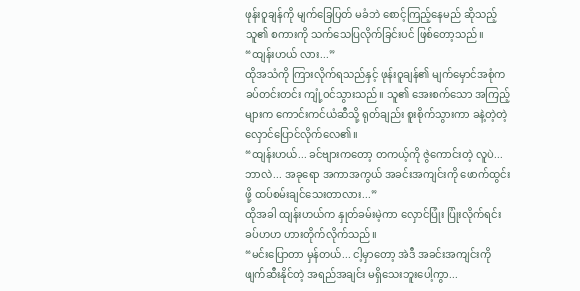ဖုန်းဝူချန်ကို မျက်ခြေပြတ် မခံဘဲ စောင့်ကြည့်နေမည် ဆိုသည့် သူ၏ စကားကို သက်သေပြလိုက်ခြင်းပင် ဖြစ်တော့သည်။
“ထျန်းဟယ် လား...”
ထိုအသံကို ကြားလိုက်ရသည်နှင့် ဖုန်းဝူချန်၏ မျက်မှောင်အစုံက ခပ်တင်းတင်း ကျုံ့ဝင်သွားသည်။ သူ၏ အေးစက်သော အကြည့်များက ကောင်းကင်ယံဆီသို့ ရုတ်ချည်း စူးစိုက်သွားကာ ခနဲ့တဲ့တဲ့ လှောင်ပြောင်လိုက်လေ၏။
“ထျန်းဟယ်... ခင်ဗျားကတော့ တကယ့်ကို ဇွဲကောင်းတဲ့ လူပဲ... ဘာလဲ... အခုရော အကာအကွယ် အခင်းအကျင်းကို ဖောက်ထွင်းဖို့ ထပ်စမ်းချင်သေးတာလား...”
ထိုအခါ ထျန်းဟယ်က နှုတ်ခမ်းမဲ့ကာ လှောင်ပြုံး ပြုံးလိုက်ရင်း ခပ်ဟဟ ဟားတိုက်လိုက်သည်။
“မင်းပြောတာ မှန်တယ်... ငါ့မှာတော့ အဲဒီ အခင်းအကျင်းကို ဖျက်ဆီးနိုင်တဲ့ အရည်အချင်း မရှိသေးဘူးပေါ့ကွာ...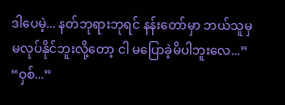ဒါပေမဲ့... နတ်ဘုရားဘုရင် နန်းတော်မှာ ဘယ်သူမှ မလုပ်နိုင်ဘူးလို့တော့ ငါ မပြောခဲ့မိပါဘူးလေ...”
“ဝှစ်...”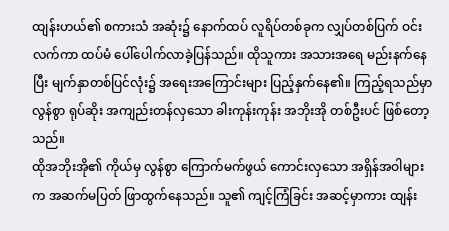ထျန်းဟယ်၏ စကားသံ အဆုံး၌ နောက်ထပ် လူရိပ်တစ်ခုက လျှပ်တစ်ပြက် ဝင်းလက်ကာ ထပ်မံ ပေါ်ပေါက်လာခဲ့ပြန်သည်။ ထိုသူကား အသားအရေ မည်းနက်နေပြီး မျက်နှာတစ်ပြင်လုံး၌ အရေးအကြောင်းများ ပြည့်နှက်နေ၏။ ကြည့်ရသည်မှာ လွန်စွာ ရုပ်ဆိုး အကျည်းတန်လှသော ခါးကုန်းကုန်း အဘိုးအို တစ်ဦးပင် ဖြစ်တော့သည်။
ထိုအဘိုးအို၏ ကိုယ်မှ လွန်စွာ ကြောက်မက်ဖွယ် ကောင်းလှသော အရှိန်အဝါများက အဆက်မပြတ် ဖြာထွက်နေသည်။ သူ၏ ကျင့်ကြံခြင်း အဆင့်မှာကား ထျန်း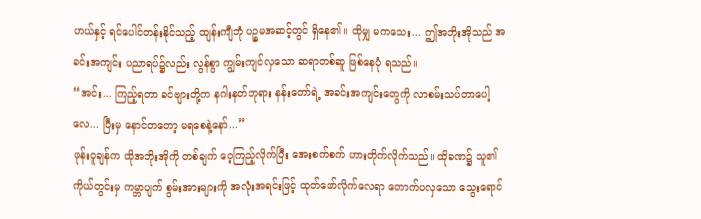ဟယ်နှင့် ရင်ပေါင်တန်းနိုင်သည့် ထျန်းကျီဘုံ ပဉ္စမအဆင့်တွင် ရှိနေ၏။ ထိုမျှ မကသေး... ဤအဘိုးအိုသည် အခင်းအကျင်း ပညာရပ်၌လည်း လွန်စွာ ကျွမ်းကျင်လှသော ဆရာတစ်ဆူ ဖြစ်နေပုံ ရသည်။
“အင်း... ကြည့်ရတာ ခင်ဗျားတို့က နဂါးနတ်ဘုရား နန်းတော်ရဲ့ အခင်းအကျင်းတွေကို လာစမ်းသပ်တာပေါ့လေ... ပြီးမှ နောင်တတော့ မရစေနဲ့နော်...”
ဖုန်းဝူချန်က ထိုအဘိုးအိုကို တစ်ချက် ဝေ့ကြည့်လိုက်ပြီး အေးစက်စက် ဟားတိုက်လိုက်သည်။ ထိုခဏ၌ သူ၏ ကိုယ်တွင်းမှ ကမ္ဘာပျက် စွမ်းအားများကို အလုံးအရင်းဖြင့် ထုတ်ဖော်လိုက်လေရာ တောက်ပလှသော သွေးရောင်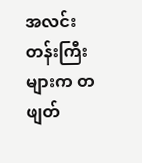အလင်းတန်းကြီးများက တဖျတ်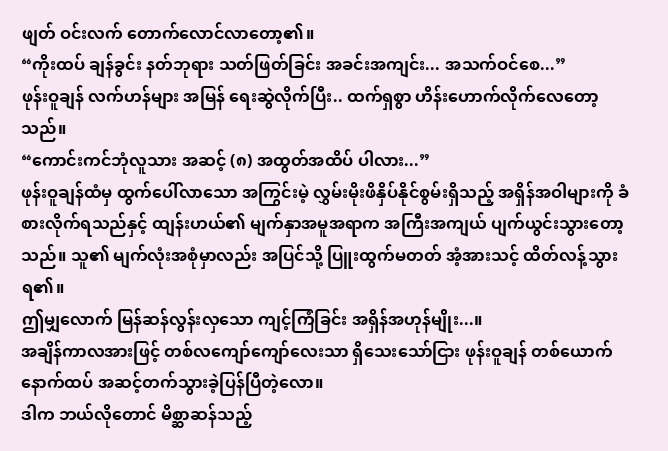ဖျတ် ဝင်းလက် တောက်လောင်လာတော့၏။
“ကိုးထပ် ချန်ခွင်း နတ်ဘုရား သတ်ဖြတ်ခြင်း အခင်းအကျင်း... အသက်ဝင်စေ...”
ဖုန်းဝူချန် လက်ဟန်များ အမြန် ရေးဆွဲလိုက်ပြီး.. ထက်ရှစွာ ဟိန်းဟောက်လိုက်လေတော့သည်။
“ကောင်းကင်ဘုံလူသား အဆင့် (၈) အထွတ်အထိပ် ပါလား...”
ဖုန်းဝူချန်ထံမှ ထွက်ပေါ်လာသော အကြွင်းမဲ့ လွှမ်းမိုးဖိနှိပ်နိုင်စွမ်းရှိသည့် အရှိန်အဝါများကို ခံစားလိုက်ရသည်နှင့် ထျန်းဟယ်၏ မျက်နှာအမူအရာက အကြီးအကျယ် ပျက်ယွင်းသွားတော့သည်။ သူ၏ မျက်လုံးအစုံမှာလည်း အပြင်သို့ ပြူးထွက်မတတ် အံ့အားသင့် ထိတ်လန့်သွားရ၏။
ဤမျှလောက် မြန်ဆန်လွန်းလှသော ကျင့်ကြံခြင်း အရှိန်အဟုန်မျိုး...။
အချိန်ကာလအားဖြင့် တစ်လကျော်ကျော်လေးသာ ရှိသေးသော်ငြား ဖုန်းဝူချန် တစ်ယောက် နောက်ထပ် အဆင့်တက်သွားခဲ့ပြန်ပြီတဲ့လော။
ဒါက ဘယ်လိုတောင် မိစ္ဆာဆန်သည့်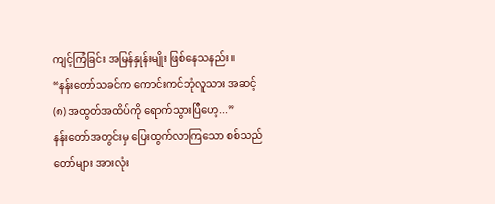ကျင့်ကြံခြင်း အမြန်နှုန်းမျိုး ဖြစ်နေသနည်း။
“နန်းတော်သခင်က ကောင်းကင်ဘုံလူသား အဆင့် (၈) အထွတ်အထိပ်ကို ရောက်သွားပြီဟေ့...”
နန်းတော်အတွင်းမှ ပြေးထွက်လာကြသော စစ်သည်တော်များ အားလုံး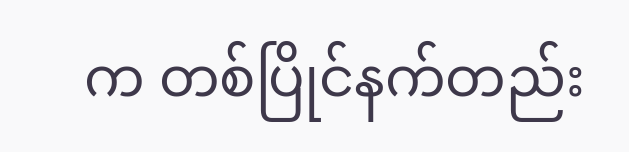က တစ်ပြိုင်နက်တည်း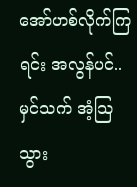အော်ဟစ်လိုက်ကြရင်း အလွန်ပင်.. မှင်သက် အံ့သြသွား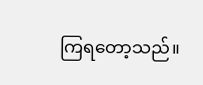ကြရတော့သည်။